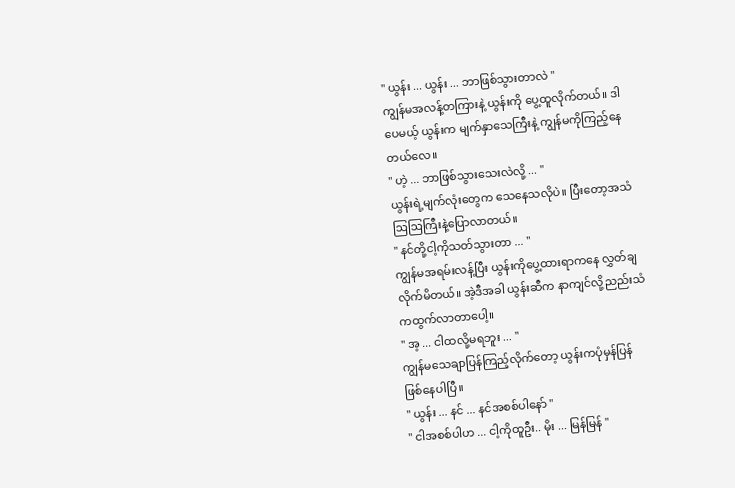" ယွန်း ... ယွန်း ... ဘာဖြစ်သွားတာလဲ "
ကျွန်မအလန့်တကြားနဲ့ ယွန်းကို ပွေ့ထူလိုက်တယ်။ ဒါ
ပေမယ့် ယွန်းက မျက်နှာသေကြီးနဲ့ ကျွန်မကိုကြည့်နေ
တယ်လေ။
" ဟဲ့ ... ဘာဖြစ်သွားသေးလဲလို့ ... "
ယွန်းရဲ့မျက်လုံးတွေက သေနေသလိုပဲ။ ပြီးတော့အသံ
ဩဩကြီးနဲ့ပြောလာတယ်။
" နင်တို့ငါ့ကိုသတ်သွားတာ ... "
ကျွန်မအရမ်းလန့်ပြီး ယွန်းကိုပွေ့ထားရာကနေ လွှတ်ချ
လိုက်မိတယ်။ အဲ့ဒီအခါ ယွန်းဆီက နာကျင်လို့ညည်းသံ
ကထွက်လာတာပေါ့။
" အ့ ... ငါထလို့မရဘူး ... "
ကျွန်မသေချာပြန်ကြည့်လိုက်တော့ ယွန်းကပုံမှန်ပြန်
ဖြစ်နေပါပြီ။
" ယွန်း ... နင် ... နင်အစစ်ပါနော် "
" ငါအစစ်ပါဟ ... ငါ့ကိုထူဦး.. မိုး ... မြန်မြန် "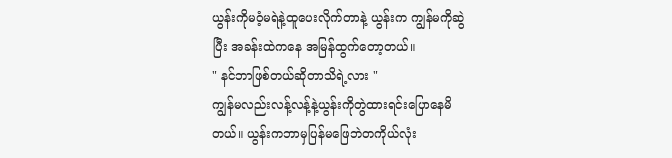ယွန်းကိုမဝံ့မရဲနဲ့ထူပေးလိုက်တာနဲ့ ယွန်းက ကျွန်မကိုဆွဲ
ပြီး အခန်းထဲကနေ အမြန်ထွက်တော့တယ်။
" နင်ဘာဖြစ်တယ်ဆိုတာသိရဲ့လား "
ကျွန်မလည်းလန့်လန့်နဲ့ယွန်းကိုတွဲထားရင်းပြောနေမိ
တယ်။ ယွန်းကဘာမှပြန်မဖြေဘဲတကိုယ်လုံး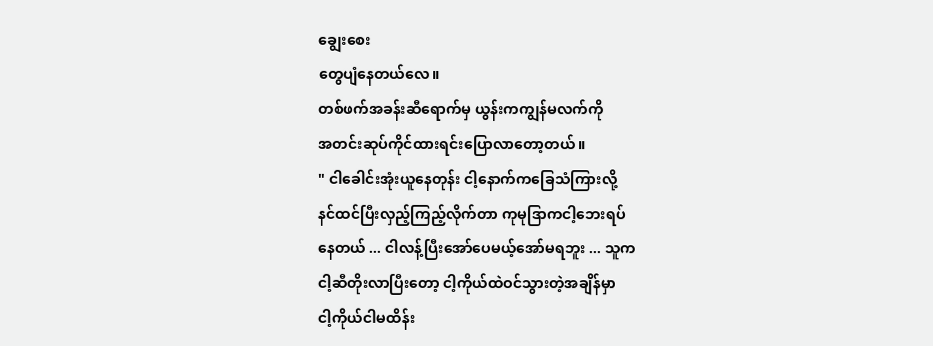ချွေးစေး
တွေပျံနေတယ်လေ။
တစ်ဖက်အခန်းဆီရောက်မှ ယွန်းကကျွန်မလက်ကို
အတင်းဆုပ်ကိုင်ထားရင်းပြောလာတော့တယ်။
" ငါခေါင်းအုံးယူနေတုန်း ငါ့နောက်ကခြေသံကြားလို့
နင်ထင်ပြီးလှည့်ကြည့်လိုက်တာ ကုမုဒြာကငါ့ဘေးရပ်
နေတယ် ... ငါလန့်ပြီးအော်ပေမယ့်အော်မရဘူး ... သူက
ငါ့ဆီတိုးလာပြီးတော့ ငါ့ကိုယ်ထဲဝင်သွားတဲ့အချိန်မှာ
ငါ့ကိုယ်ငါမထိန်း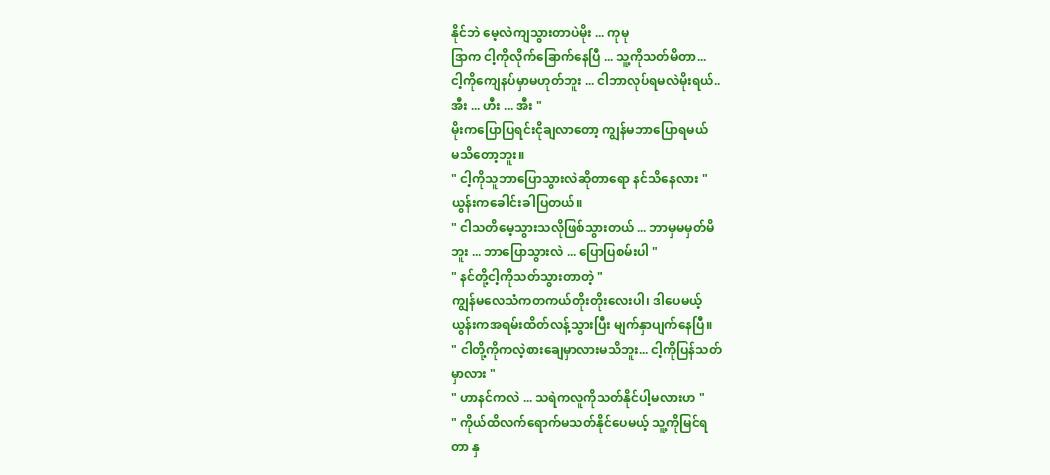နိုင်ဘဲ မေ့လဲကျသွားတာပဲမိုး ... ကုမု
ဒြာက ငါ့ကိုလိုက်ခြောက်နေပြီ ... သူ့ကိုသတ်မိတာ...
ငါ့ကိုကျေနပ်မှာမဟုတ်ဘူး ... ငါဘာလုပ်ရမလဲမိုးရယ်..
အီး ... ဟီး ... အီး "
မိုးကပြောပြရင်းငိုချလာတော့ ကျွန်မဘာပြောရမယ်
မသိတော့ဘူး။
" ငါ့ကိုသူဘာပြောသွားလဲဆိုတာရော နင်သိနေလား "
ယွန်းကခေါင်းခါပြတယ်။
" ငါသတိမေ့သွားသလိုဖြစ်သွားတယ် ... ဘာမှမမှတ်မိ
ဘူး ... ဘာပြောသွားလဲ ... ပြောပြစမ်းပါ "
" နင်တို့ငါ့ကိုသတ်သွားတာတဲ့ "
ကျွန်မလေသံကတကယ်တိုးတိုးလေးပါ၊ ဒါပေမယ့်
ယွန်းကအရမ်းထိတ်လန့်သွားပြီး မျက်နှာပျက်နေပြီ။
" ငါတို့ကိုကလဲ့စားချေမှာလားမသိဘူး... ငါ့ကိုပြန်သတ်
မှာလား "
" ဟာနင်ကလဲ ... သရဲကလူကိုသတ်နိုင်ပါ့မလားဟ "
" ကိုယ်ထိလက်ရောက်မသတ်နိုင်ပေမယ့် သူ့ကိုမြင်ရ
တာ နှ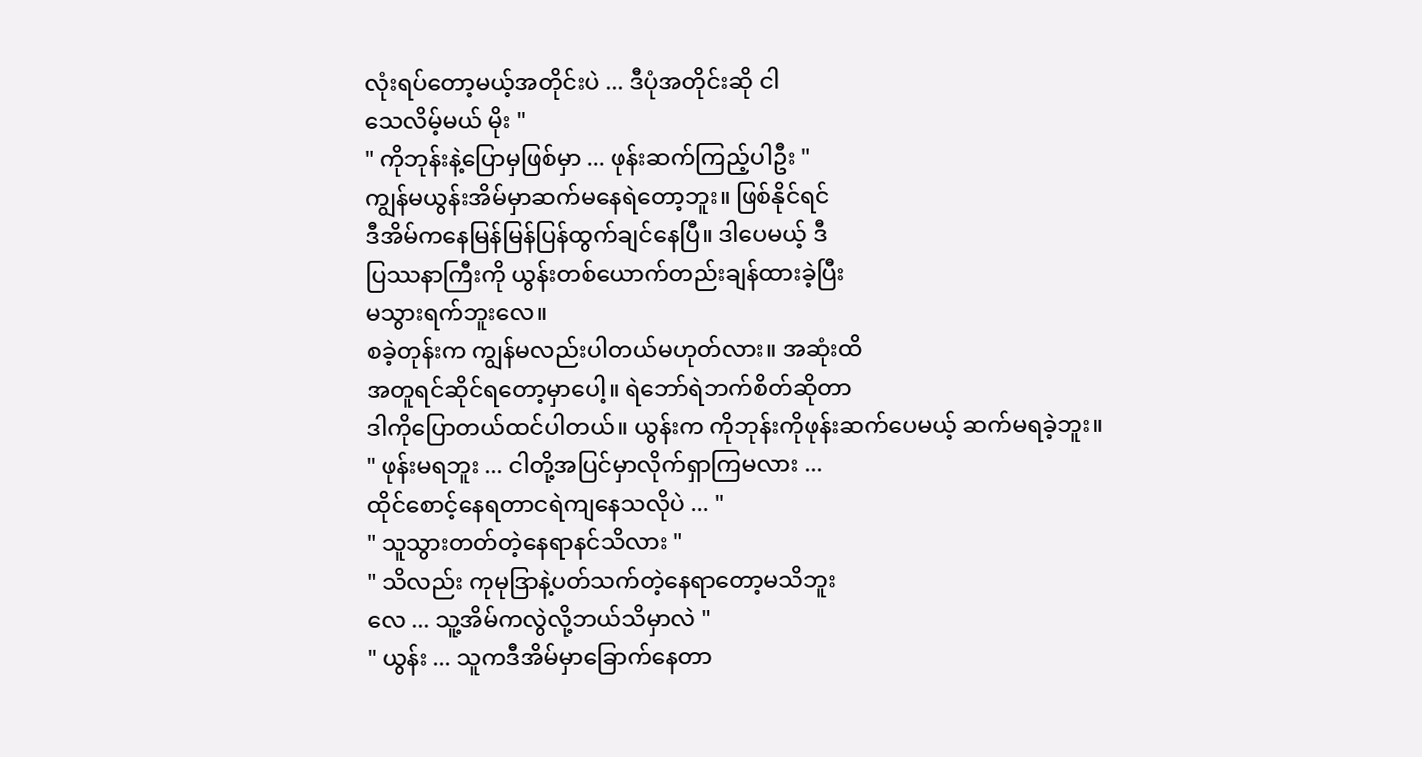လုံးရပ်တော့မယ့်အတိုင်းပဲ ... ဒီပုံအတိုင်းဆို ငါ
သေလိမ့်မယ် မိုး "
" ကိုဘုန်းနဲ့ပြောမှဖြစ်မှာ ... ဖုန်းဆက်ကြည့်ပါဦး "
ကျွန်မယွန်းအိမ်မှာဆက်မနေရဲတော့ဘူး။ ဖြစ်နိုင်ရင်
ဒီအိမ်ကနေမြန်မြန်ပြန်ထွက်ချင်နေပြီ။ ဒါပေမယ့် ဒီ
ပြဿနာကြီးကို ယွန်းတစ်ယောက်တည်းချန်ထားခဲ့ပြီး
မသွားရက်ဘူးလေ။
စခဲ့တုန်းက ကျွန်မလည်းပါတယ်မဟုတ်လား။ အဆုံးထိ
အတူရင်ဆိုင်ရတော့မှာပေါ့။ ရဲဘော်ရဲဘက်စိတ်ဆိုတာ
ဒါကိုပြောတယ်ထင်ပါတယ်။ ယွန်းက ကိုဘုန်းကိုဖုန်းဆက်ပေမယ့် ဆက်မရခဲ့ဘူး။
" ဖုန်းမရဘူး ... ငါတို့အပြင်မှာလိုက်ရှာကြမလား ...
ထိုင်စောင့်နေရတာငရဲကျနေသလိုပဲ ... "
" သူသွားတတ်တဲ့နေရာနင်သိလား "
" သိလည်း ကုမုဒြာနဲ့ပတ်သက်တဲ့နေရာတော့မသိဘူး
လေ ... သူ့အိမ်ကလွဲလို့ဘယ်သိမှာလဲ "
" ယွန်း ... သူကဒီအိမ်မှာခြောက်နေတာ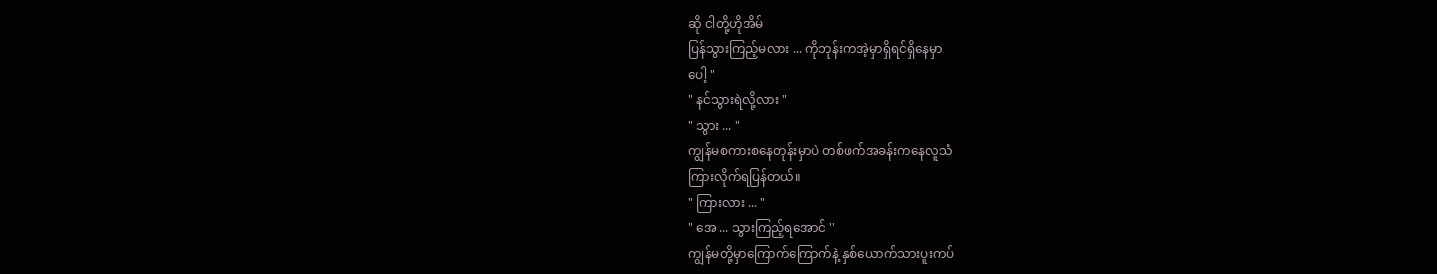ဆို ငါတို့ဟိုအိမ်
ပြန်သွားကြည့်မလား ... ကိုဘုန်းကအဲ့မှာရှိရင်ရှိနေမှာ
ပေါ့ "
" နင်သွားရဲလို့လား "
" သွား ... "
ကျွန်မစကားစနေတုန်းမှာပဲ တစ်ဖက်အခန်းကနေလူသံ
ကြားလိုက်ရပြန်တယ်။
" ကြားလား ... "
" အေ ... သွားကြည့်ရအောင် ''
ကျွန်မတို့မှာကြောက်ကြောက်နဲ့ နှစ်ယောက်သားပူးကပ်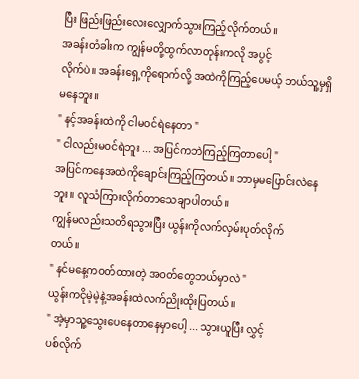ပြီး ဖြည်းဖြည်းလေးလျှောက်သွားကြည့်လိုက်တယ်။
အခန်းတံခါးက ကျွန်မတို့ထွက်လာတုန်းကလို အပွင့်
လိုက်ပဲ။ အခန်းရှေ့ကိုရောက်လို့ အထဲကိုကြည့်ပေမယ့် ဘယ်သူ့မှရှိမနေဘူး။
" နင့်အခန်းထဲကို ငါမဝင်ရဲနေတာ "
" ငါလည်းမဝင်ရဲဘူး ... အပြင်ကဘဲကြည့်ကြတာပေါ့ "
အပြင်ကနေအထဲကိုချောင်းကြည့်ကြတယ်။ ဘာမှမပြောင်းလဲနေဘူး။ လူသံကြားလိုက်တာသေချာပါတယ်။
ကျွန်မလည်းသတိရသွားပြီး ယွန်းကိုလက်လှမ်းပုတ်လိုက်
တယ်။
" နင်မနေ့ကဝတ်ထားတဲ့ အဝတ်တွေဘယ်မှာလဲ "
ယွန်းကငိုမဲ့မဲ့နဲ့အခန်းထဲလက်ညိုးထိုးပြတယ်။
" အဲ့မှာသူ့သွေးပေနေတာနေမှာပေါ့ ... သွားယူပြီး လွှင့်
ပစ်လိုက်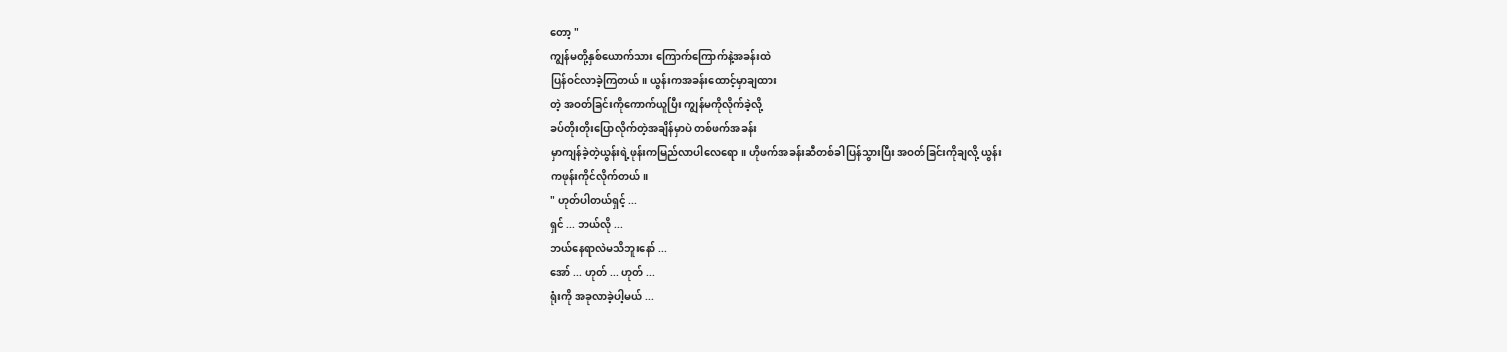တော့ "
ကျွန်မတို့နှစ်ယောက်သား ကြောက်ကြောက်နဲ့အခန်းထဲ
ပြန်ဝင်လာခဲ့ကြတယ်။ ယွန်းကအခန်းထောင့်မှာချထား
တဲ့ အဝတ်ခြင်းကိုကောက်ယူပြီး ကျွန်မကိုလိုက်ခဲ့လို့
ခပ်တိုးတိုးပြောလိုက်တဲ့အချိန်မှာပဲ တစ်ဖက်အခန်း
မှာကျန်ခဲ့တဲ့ယွန်းရဲ့ဖုန်းကမြည်လာပါလေရော။ ဟိုဖက်အခန်းဆီတစ်ခါပြန်သွားပြီး အဝတ်ခြင်းကိုချလို့ ယွန်း
ကဖုန်းကိုင်လိုက်တယ်။
" ဟုတ်ပါတယ်ရှင့် ...
ရှင် ... ဘယ်လို ...
ဘယ်နေရာလဲမသိဘူးနော် ...
အော် ... ဟုတ် ... ဟုတ် ...
ရုံးကို အခုလာခဲ့ပါ့မယ် ...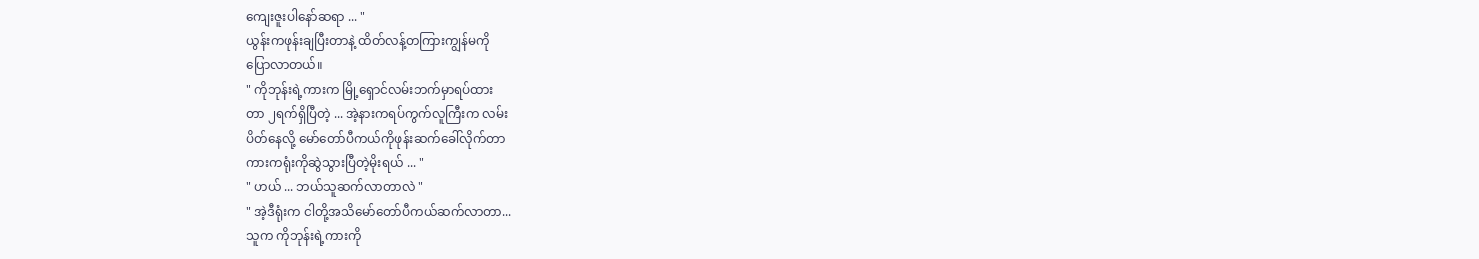ကျေးဇူးပါနော်ဆရာ ... "
ယွန်းကဖုန်းချပြီးတာနဲ့ ထိတ်လန့်တကြားကျွန်မကို
ပြောလာတယ်။
" ကိုဘုန်းရဲ့ကားက မြို့ရှောင်လမ်းဘက်မှာရပ်ထား
တာ ၂ရက်ရှိပြီတဲ့ ... အဲ့နားကရပ်ကွက်လူကြီးက လမ်း
ပိတ်နေလို့ မော်တော်ပီကယ်ကိုဖုန်းဆက်ခေါ်လိုက်တာ
ကားကရုံးကိုဆွဲသွားပြီတဲ့မိုးရယ် ... "
" ဟယ် ... ဘယ်သူဆက်လာတာလဲ "
" အဲ့ဒီရုံးက ငါတို့အသိမော်တော်ပီကယ်ဆက်လာတာ...
သူက ကိုဘုန်းရဲ့ကားကို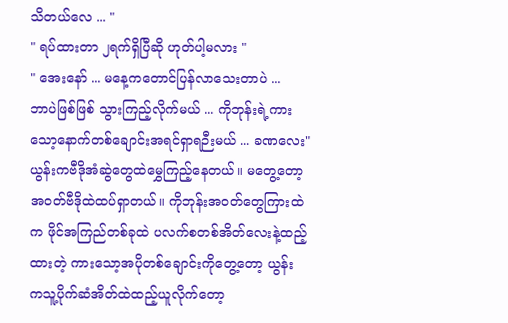သိတယ်လေ ... "
" ရပ်ထားတာ ၂ရက်ရှိပြီဆို ဟုတ်ပါ့မလား "
" အေးနော် ... မနေ့ကတောင်ပြန်လာသေးတာပဲ ...
ဘာပဲဖြစ်ဖြစ် သွားကြည့်လိုက်မယ် ... ကိုဘုန်းရဲ့ကား
သော့နောက်တစ်ချောင်းအရင်ရှာရဉီးမယ် ... ခဏလေး"
ယွန်းကဗီဒိုအံဆွဲတွေထဲမွှေကြည့်နေတယ်။ မတွေ့တော့
အဝတ်ဗီဒိုထဲထပ်ရှာတယ်။ ကိုဘုန်းအဝတ်တွေကြားထဲ
က ဖိုင်အကြည်တစ်ခုထဲ ပလက်စတစ်အိတ်လေးနဲ့ထည့်
ထားတဲ့ ကားသော့အပိုတစ်ချောင်းကိုတွေ့တော့ ယွန်း
ကသူ့ပိုက်ဆံအိတ်ထဲထည့်ယူလိုက်တော့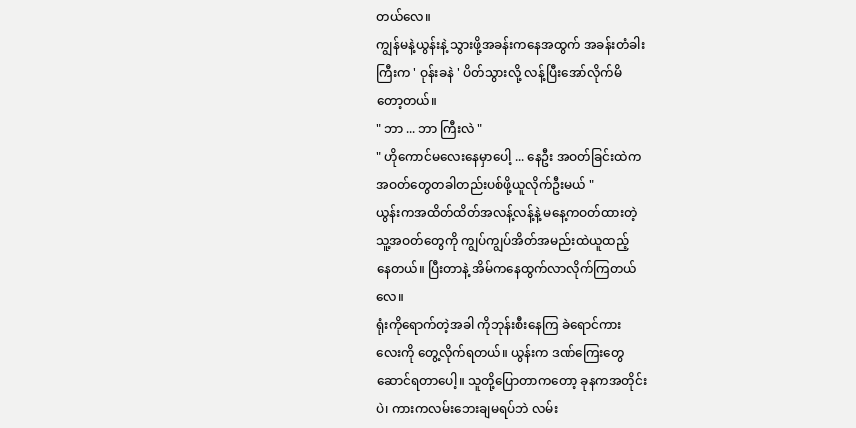တယ်လေ။
ကျွန်မနဲ့ယွန်းနဲ့ သွားဖို့အခန်းကနေအထွက် အခန်းတံခါး
ကြီးက ' ဝုန်းခနဲ ' ပိတ်သွားလို့ လန့်ပြီးအော်လိုက်မိ
တော့တယ်။
" ဘာ ... ဘာ ကြီးလဲ "
" ဟိုကောင်မလေးနေမှာပေါ့ ... နေဦး အဝတ်ခြင်းထဲက
အဝတ်တွေတခါတည်းပစ်ဖို့ယူလိုက်ဦးမယ် "
ယွန်းကအထိတ်ထိတ်အလန့်လန့်နဲ့ မနေ့ကဝတ်ထားတဲ့
သူ့အဝတ်တွေကို ကျွပ်ကျွပ်အိတ်အမည်းထဲယူထည့်
နေတယ်။ ပြီးတာနဲ့ အိမ်ကနေထွက်လာလိုက်ကြတယ်
လေ။
ရုံးကိုရောက်တဲ့အခါ ကိုဘုန်းစီးနေကြ ခဲရောင်ကား
လေးကို တွေ့လိုက်ရတယ်။ ယွန်းက ဒဏ်ကြေးတွေ
ဆောင်ရတာပေါ့။ သူတို့ပြောတာကတော့ ခုနကအတိုင်း
ပဲ၊ ကားကလမ်းဘေးချမရပ်ဘဲ လမ်း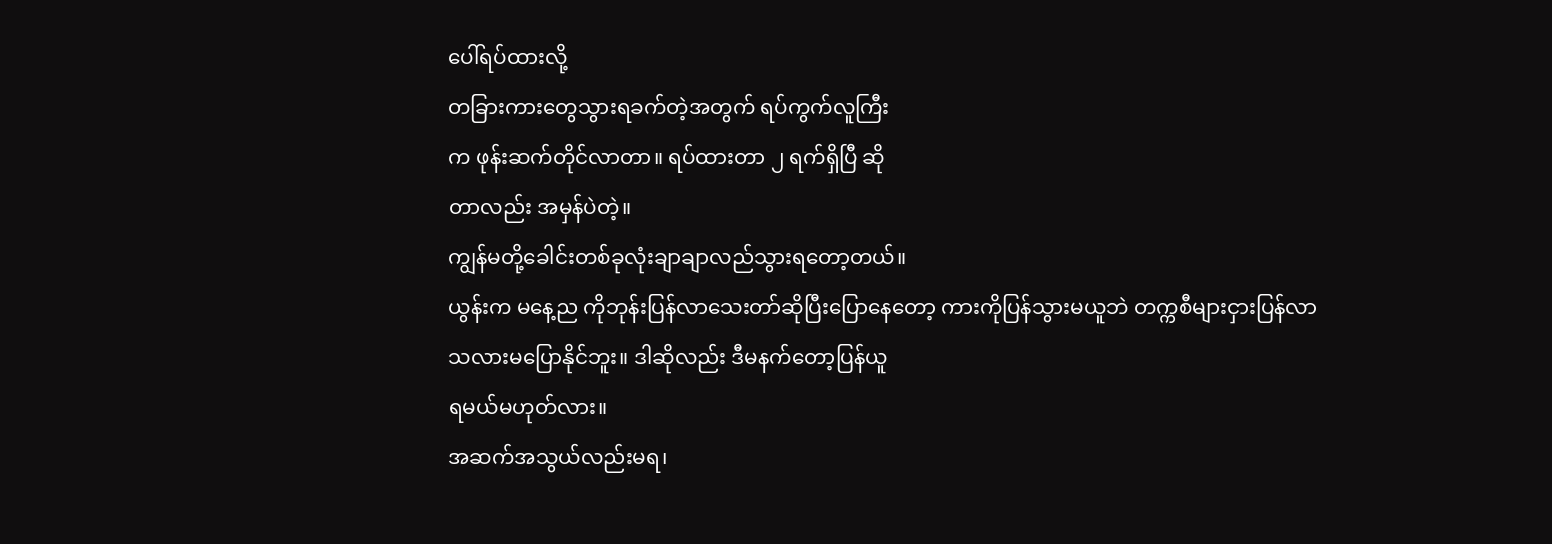ပေါ်ရပ်ထားလို့
တခြားကားတွေသွားရခက်တဲ့အတွက် ရပ်ကွက်လူကြီး
က ဖုန်းဆက်တိုင်လာတာ။ ရပ်ထားတာ ၂ ရက်ရှိပြီ ဆို
တာလည်း အမှန်ပဲတဲ့။
ကျွန်မတို့ခေါင်းတစ်ခုလုံးချာချာလည်သွားရတော့တယ်။
ယွန်းက မနေ့ည ကိုဘုန်းပြန်လာသေးတာ်ဆိုပြီးပြောနေတော့ ကားကိုပြန်သွားမယူဘဲ တက္ကစီများငှားပြန်လာ
သလားမပြောနိုင်ဘူး။ ဒါဆိုလည်း ဒီမနက်တော့ပြန်ယူ
ရမယ်မဟုတ်လား။
အဆက်အသွယ်လည်းမရ၊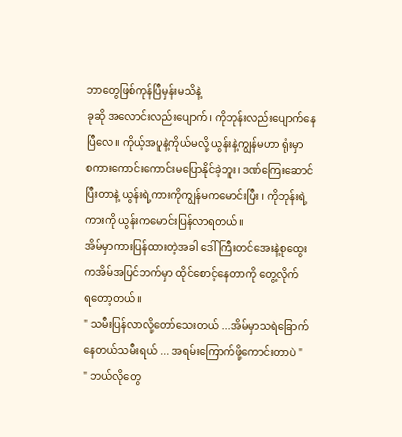ဘာတွေဖြစ်ကုန်ပြီမှန်းမသိနဲ့
ခုဆို အလောင်းလည်းပျောက်၊ ကိုဘုန်းလည်းပျောက်နေ
ပြီလေ။ ကိုယ့်အပူနဲ့ကိုယ်မလို့ ယွန်းနဲ့ကျွန်မဟာ ရုံးမှာ
စကားကောင်းကောင်းမပြောနိုင်ခဲ့ဘူး၊ ဒဏ်ကြေးဆောင်
ပြီးတာနဲ့ ယွန်းရဲ့ကားကိုကျွန်မကမောင်းပြီး ၊ ကိုဘုန်းရဲ့
ကားကို ယွန်းကမောင်းပြန်လာရတယ်။
အိမ်မှာကားပြန်ထားတဲ့အခါ ဒေါ်ကြီးတင်အေးနဲ့စုထွေး
ကအိမ်အပြင်ဘက်မှာ ထိုင်စောင့်နေတာကို တွေ့လိုက်
ရတော့တယ်။
" သမီးပြန်လာလို့တော်သေးတယ် ...အိမ်မှာသရဲခြောက်
နေတယ်သမီးရယ် ... အရမ်းကြောက်ဖို့ကောင်းတာပဲ "
" ဘယ်လိုတွေ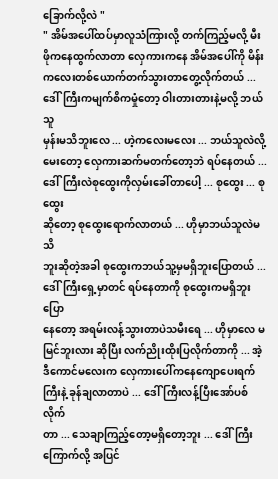ခြောက်လို့လဲ "
" အိမ်အပေါ်ထပ်မှာလူသံကြားလို့ တက်ကြည့်မလို့ မီး
ဖိုကနေထွက်လာတာ လှေကားကနေ အိမ်အပေါ်ကို မိန်း
ကလေးတစ်ယောက်တက်သွားတာတွေ့လိုက်တယ် ...
ဒေါ်ကြီးကမျက်စိကမှုံတော့ ဝါးတားတားနဲ့မလို့ ဘယ်သူ
မှန်းမသိဘူးလေ ... ဟဲ့ကလေးမလေး ... ဘယ်သူလဲလို့
မေးတော့ လှေကားဆက်မတက်တော့ဘဲ ရပ်နေတယ် ...
ဒေါ်ကြီးလဲစုထွေးကိုလှမ်းခေါ်တာပေါ့ ... စုထွေး ... စုထွေး
ဆိုတော့ စုထွေးရောက်လာတယ် ... ဟိုမှာဘယ်သူလဲမသိ
ဘူးဆိုတဲ့အခါ စုထွေးကဘယ်သူ့မှမရှိဘူးပြောတယ် ...
ဒေါ်ကြီးရှေ့မှာတင် ရပ်နေတာကို စုထွေးကမရှိဘူးပြော
နေတော့ အရမ်းလန့်သွားတာပဲသမီးရေ ... ဟိုမှာလေ မမြင်ဘူးလား ဆိုပြီး လက်ညိုးထိုးပြလိုက်တာကို ... အဲ့
ဒီကောင်မလေးက လှေကားပေါ်ကနေကျောပေးရက်
ကြီးနဲ့ ခုန်ချလာတာပဲ ... ဒေါ်ကြီးလန့်ပြီးအော်ပစ်လိုက်
တာ ... သေချာကြည့်တော့မရှိတော့ဘူး ... ဒေါ်ကြီး
ကြောက်လို့ အပြင်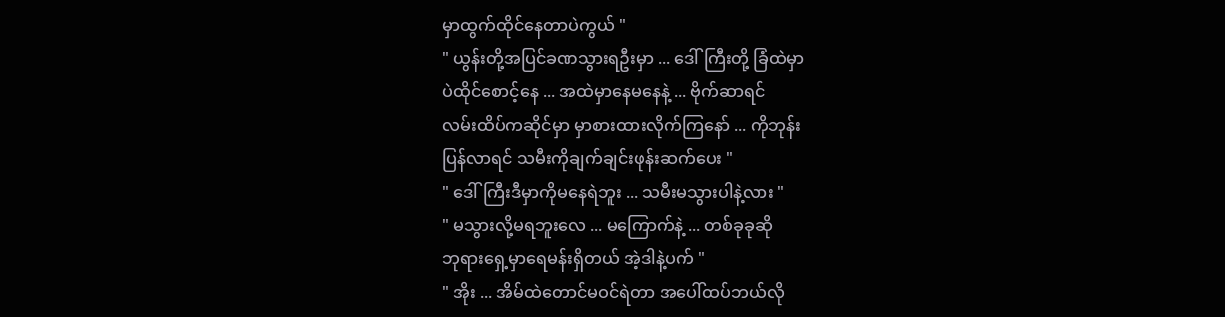မှာထွက်ထိုင်နေတာပဲကွယ် "
" ယွန်းတို့အပြင်ခဏသွားရဦးမှာ ... ဒေါ်ကြီးတို့ ခြံထဲမှာ
ပဲထိုင်စောင့်နေ ... အထဲမှာနေမနေနဲ့ ... ဗိုက်ဆာရင်
လမ်းထိပ်ကဆိုင်မှာ မှာစားထားလိုက်ကြနော် ... ကိုဘုန်း
ပြန်လာရင် သမီးကိုချက်ချင်းဖုန်းဆက်ပေး "
" ဒေါ်ကြီးဒီမှာကိုမနေရဲဘူး ... သမီးမသွားပါနဲ့လား "
" မသွားလို့မရဘူးလေ ... မကြောက်နဲ့ ... တစ်ခုခုဆို
ဘုရားရှေ့မှာရေမန်းရှိတယ် အဲ့ဒါနဲ့ပက် "
" အိုး ... အိမ်ထဲတောင်မဝင်ရဲတာ အပေါ်ထပ်ဘယ်လို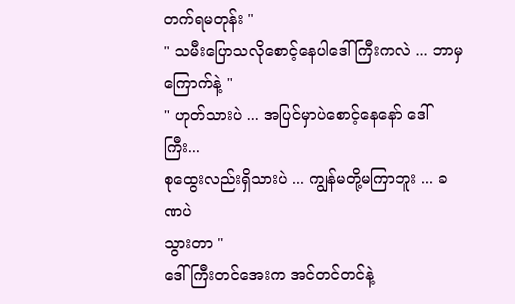တက်ရမတုန်း "
" သမီးပြောသလိုစောင့်နေပါဒေါ်ကြီးကလဲ ... ဘာမှ
ကြောက်နဲ့ "
" ဟုတ်သားပဲ ... အပြင်မှာပဲစောင့်နေနော် ဒေါ်ကြီး...
စုထွေးလည်းရှိသားပဲ ... ကျွန်မတို့မကြာဘူး ... ခဏပဲ
သွားတာ "
ဒေါ်ကြီးတင်အေးက အင်တင်တင်နဲ့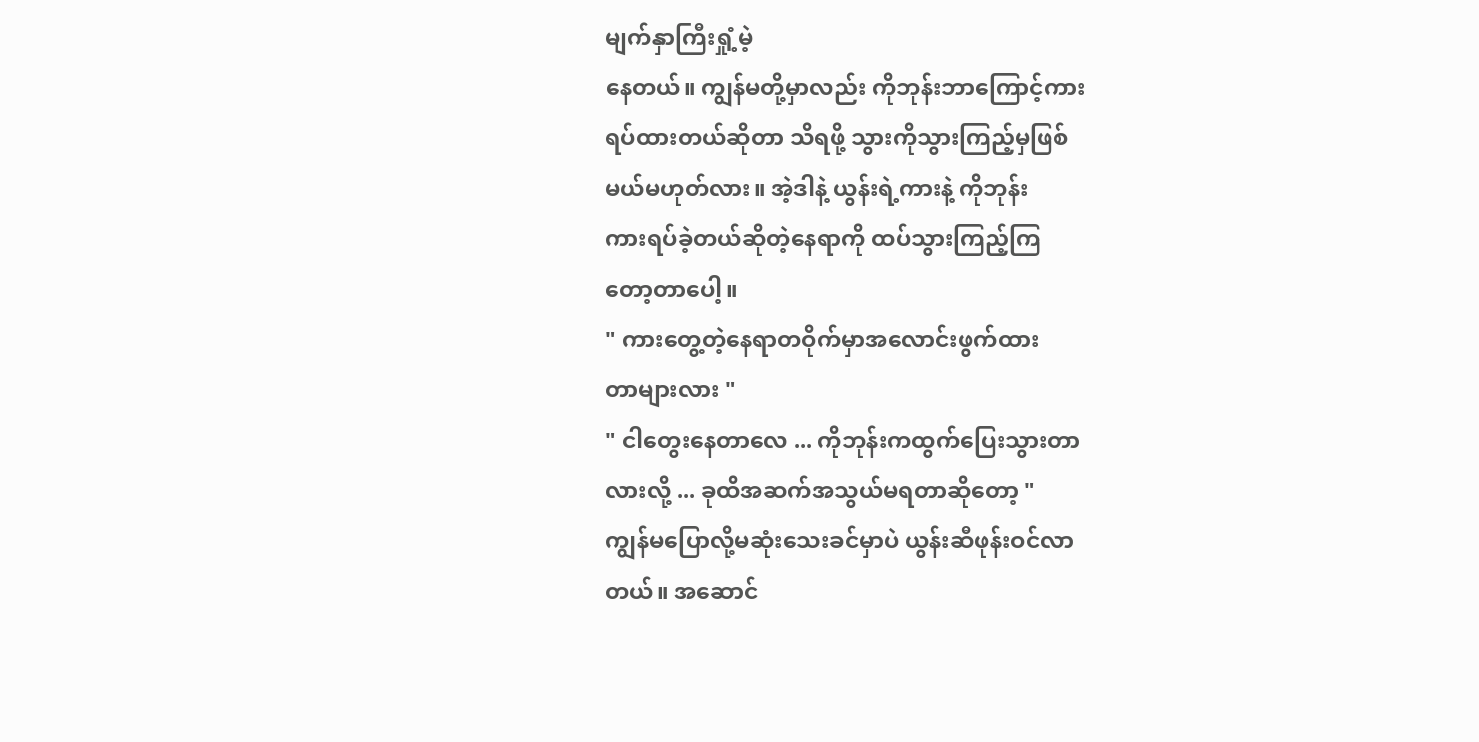မျက်နှာကြီးရှုံ့မဲ့
နေတယ်။ ကျွန်မတို့မှာလည်း ကိုဘုန်းဘာကြောင့်ကား
ရပ်ထားတယ်ဆိုတာ သိရဖို့ သွားကိုသွားကြည့်မှဖြစ်
မယ်မဟုတ်လား။ အဲ့ဒါနဲ့ ယွန်းရဲ့ကားနဲ့ ကိုဘုန်း
ကားရပ်ခဲ့တယ်ဆိုတဲ့နေရာကို ထပ်သွားကြည့်ကြ
တော့တာပေါ့။
" ကားတွေ့တဲ့နေရာတဝိုက်မှာအလောင်းဖွက်ထား
တာများလား "
" ငါတွေးနေတာလေ ... ကိုဘုန်းကထွက်ပြေးသွားတာ
လားလို့ ... ခုထိအဆက်အသွယ်မရတာဆိုတော့ "
ကျွန်မပြောလို့မဆုံးသေးခင်မှာပဲ ယွန်းဆီဖုန်းဝင်လာ
တယ်။ အဆောင်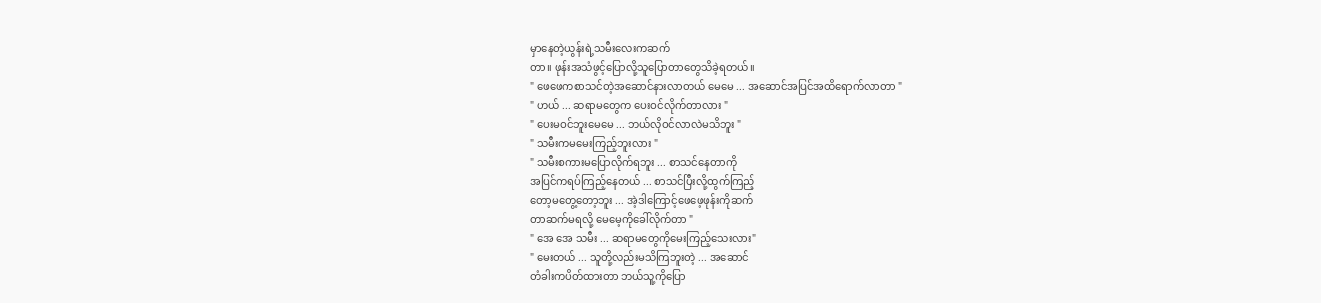မှာနေတဲ့ယွန်းရဲ့သမီးလေးကဆက်
တာ။ ဖုန်းအသံဖွင့်ပြောလို့သူပြောတာတွေသိခဲ့ရတယ်။
" ဖေဖေကစာသင်တဲ့အဆောင်နားလာတယ် မေမေ ... အဆောင်အပြင်အထိရောက်လာတာ "
" ဟယ် ... ဆရာမတွေက ပေးဝင်လိုက်တာလား "
" ပေးမဝင်ဘူးမေမေ ... ဘယ်လိုဝင်လာလဲမသိဘူး "
" သမီးကမမေးကြည့်ဘူးလား "
" သမီးစကားမပြောလိုက်ရဘူး ... စာသင်နေတာကို
အပြင်ကရပ်ကြည့်နေတယ် ... စာသင်ပြီးလို့ထွက်ကြည့်
တော့မတွေ့တော့ဘူး ... အဲ့ဒါကြောင့်ဖေဖေ့ဖုန်းကိုဆက်
တာဆက်မရလို့ မေမေ့ကိုခေါ်လိုက်တာ "
" အေ အေ သမီး ... ဆရာမတွေကိုမေးကြည့်သေးလား"
" မေးတယ် ... သူတို့လည်းမသိကြဘူးတဲ့ ... အဆောင်
တံခါးကပိတ်ထားတာ ဘယ်သူ့ကိုပြော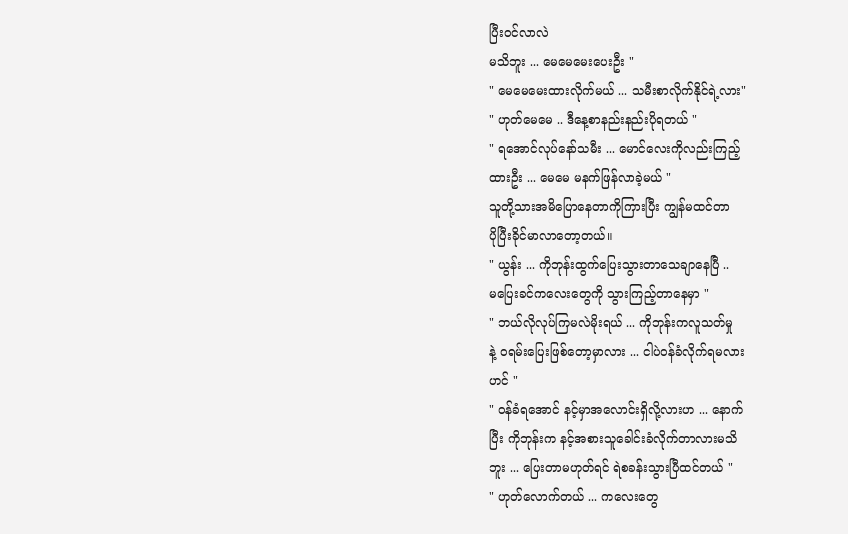ပြီးဝင်လာလဲ
မသိဘူး ... မေမေမေးပေးဦး "
" မေမေမေးထားလိုက်မယ် ... သမီးစာလိုက်နိုင်ရဲ့လား"
" ဟုတ်မေမေ .. ဒီနေ့စာနည်းနည်းပိုရတယ် "
" ရအောင်လုပ်နော်သမီး ... မောင်လေးကိုလည်းကြည့်
ထားဦး ... မေမေ မနက်ဖြန်လာခဲ့မယ် "
သူတို့သားအမိပြောနေတာကိုကြားပြီး ကျွန်မထင်တာ
ပိုပြီးခိုင်မာလာတော့တယ်။
" ယွန်း ... ကိုဘုန်းထွက်ပြေးသွားတာသေချာနေပြီ ..
မပြေးခင်ကလေးတွေကို သွားကြည့်တာနေမှာ "
" ဘယ်လိုလုပ်ကြမလဲမိုးရယ် ... ကိုဘုန်းကလူသတ်မှု
နဲ့ ဝရမ်းပြေးဖြစ်တော့မှာလား ... ငါပဲဝန်ခံလိုက်ရမလား
ဟင် "
" ဝန်ခံရအောင် နင့်မှာအလောင်းရှိလို့လားဟ ... နောက်
ပြီး ကိုဘုန်းက နင့်အစားသူခေါင်းခံလိုက်တာလားမသိ
ဘူး ... ပြေးတာမဟုတ်ရင် ရဲစခန်းသွားပြီထင်တယ် "
" ဟုတ်လောက်တယ် ... ကလေးတွေ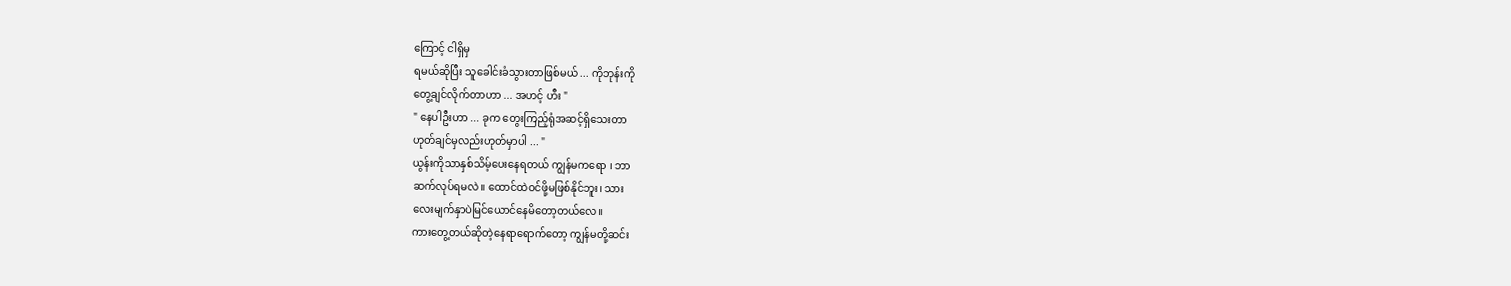ကြောင့် ငါရှိမှ
ရမယ်ဆိုပြီး သူခေါင်းခံသွားတာဖြစ်မယ် ... ကိုဘုန်းကို
တွေ့ချင်လိုက်တာဟာ ... အဟင့် ဟီး "
" နေပါဦးဟာ ... ခုက တွေးကြည့်ရုံအဆင့်ရှိသေးတာ
ဟုတ်ချင်မှလည်းဟုတ်မှာပါ ... "
ယွန်းကိုသာနှစ်သိမ့်ပေးနေရတယ် ကျွန်မကရော ၊ ဘာ
ဆက်လုပ်ရမလဲ။ ထောင်ထဲဝင်ဖို့မဖြစ်နိုင်ဘူး၊ သား
လေးမျက်နှာပဲမြင်ယောင်နေမိတော့တယ်လေ။
ကားတွေ့တယ်ဆိုတဲ့နေရာရောက်တော့ ကျွန်မတို့ဆင်း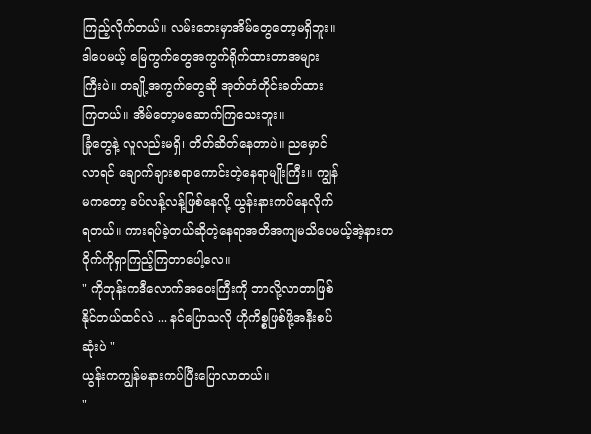ကြည့်လိုက်တယ်။ လမ်းဘေးမှာအိမ်တွေတော့မရှိဘူး။
ဒါပေမယ့် မြေကွက်တွေအကွက်ရိုက်ထားတာအများ
ကြီးပဲ။ တချို့အကွက်တွေဆို အုတ်တံတိုင်းခတ်ထား
ကြတယ်။ အိမ်တော့မဆောက်ကြသေးဘူး။
ခြုံတွေနဲ့ လူလည်းမရှိ၊ တိတ်ဆိတ်နေတာပဲ။ ညမှောင်
လာရင် ချောက်ချားစရာကောင်းတဲ့နေရာမျိုးကြီး။ ကျွန်
မကတော့ ခပ်လန့်လန့်ဖြစ်နေလို့ ယွန်းနားကပ်နေလိုက်
ရတယ်။ ကားရပ်ခဲ့တယ်ဆိုတဲ့နေရာအတိအကျမသိပေမယ့်အဲ့နားတဝိုက်ကိုရှာကြည့်ကြတာပေါ့လေ။
" ကိုဘုန်းကဒီလောက်အဝေးကြီးကို ဘာလို့လာတာဖြစ်
နိုင်တယ်ထင်လဲ ... နင်ပြောသလို ဟိုကိစ္စဖြစ်ဖို့အနီးစပ်
ဆုံးပဲ "
ယွန်းကကျွန်မနားကပ်ပြီးပြောလာတယ်။
"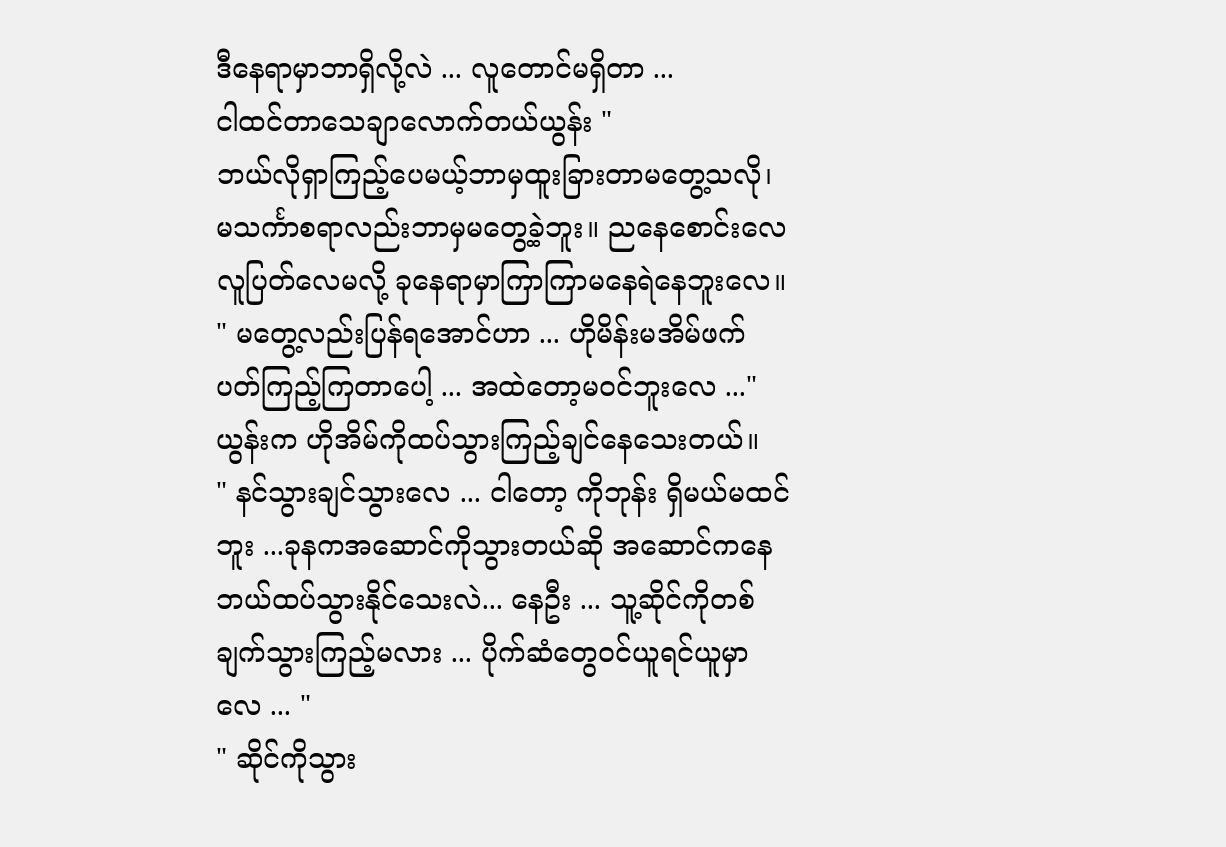ဒီနေရာမှာဘာရှိလို့လဲ ... လူတောင်မရှိတာ ...
ငါထင်တာသေချာလောက်တယ်ယွန်း "
ဘယ်လိုရှာကြည့်ပေမယ့်ဘာမှထူးခြားတာမတွေ့သလို၊
မသင်္ကာစရာလည်းဘာမှမတွေ့ခဲ့ဘူး။ ညနေစောင်းလေ
လူပြတ်လေမလို့ ခုနေရာမှာကြာကြာမနေရဲနေဘူးလေ။
" မတွေ့လည်းပြန်ရအောင်ဟာ ... ဟိုမိန်းမအိမ်ဖက်
ပတ်ကြည့်ကြတာပေါ့ ... အထဲတော့မဝင်ဘူးလေ ..."
ယွန်းက ဟိုအိမ်ကိုထပ်သွားကြည့်ချင်နေသေးတယ်။
" နင်သွားချင်သွားလေ ... ငါတော့ ကိုဘုန်း ရှိမယ်မထင်
ဘူး ...ခုနကအဆောင်ကိုသွားတယ်ဆို အဆောင်ကနေ
ဘယ်ထပ်သွားနိုင်သေးလဲ... နေဦး ... သူ့ဆိုင်ကိုတစ်
ချက်သွားကြည့်မလား ... ပိုက်ဆံတွေဝင်ယူရင်ယူမှာ
လေ ... "
" ဆိုင်ကိုသွား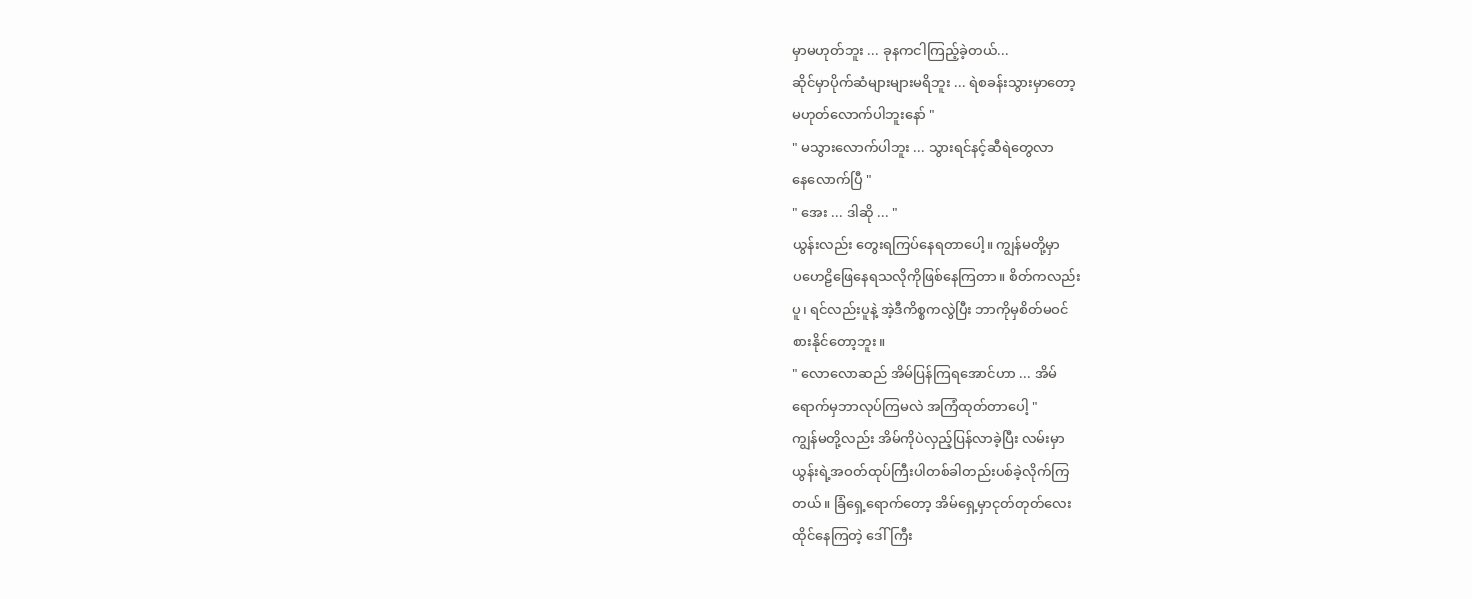မှာမဟုတ်ဘူး ... ခုနကငါကြည့်ခဲ့တယ်...
ဆိုင်မှာပိုက်ဆံများများမရိဘူး ... ရဲစခန်းသွားမှာတော့
မဟုတ်လောက်ပါဘူးနော် "
" မသွားလောက်ပါဘူး ... သွားရင်နင့်ဆီရဲတွေလာ
နေလောက်ပြီ "
" အေး ... ဒါဆို ... "
ယွန်းလည်း တွေးရကြပ်နေရတာပေါ့။ ကျွန်မတို့မှာ
ပဟေဠိဖြေနေရသလိုကိုဖြစ်နေကြတာ။ စိတ်ကလည်း
ပူ၊ ရင်လည်းပူနဲ့ အဲ့ဒီကိစ္စကလွဲပြီး ဘာကိုမှစိတ်မဝင်
စားနိုင်တော့ဘူး။
" လောလောဆည် အိမ်ပြန်ကြရအောင်ဟာ ... အိမ်
ရောက်မှဘာလုပ်ကြမလဲ အကြံထုတ်တာပေါ့ "
ကျွန်မတို့လည်း အိမ်ကိုပဲလှည့်ပြန်လာခဲ့ပြီး လမ်းမှာ
ယွန်းရဲ့အဝတ်ထုပ်ကြီးပါတစ်ခါတည်းပစ်ခဲ့လိုက်ကြ
တယ်။ ခြံရှေ့ရောက်တော့ အိမ်ရှေ့မှာငုတ်တုတ်လေး
ထိုင်နေကြတဲ့ ဒေါ်ကြီး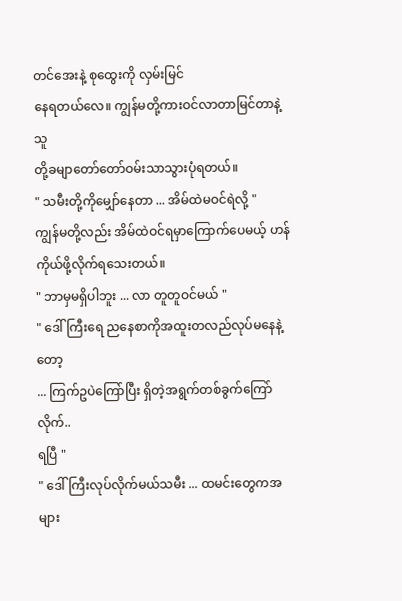တင်အေးနဲ့ စုထွေးကို လှမ်းမြင်
နေရတယ်လေ။ ကျွန်မတို့ကားဝင်လာတာမြင်တာနဲ့ သူ
တို့ခမျာတော်တော်ဝမ်းသာသွားပုံရတယ်။
" သမီးတို့ကိုမျှော်နေတာ ... အိမ်ထဲမဝင်ရဲလို့ "
ကျွန်မတို့လည်း အိမ်ထဲဝင်ရမှာကြောက်ပေမယ့် ဟန်
ကိုယ်ဖို့လိုက်ရသေးတယ်။
" ဘာမှမရှိပါဘူး ... လာ တူတူဝင်မယ် "
" ဒေါ်ကြီးရေ ညနေစာကိုအထူးတလည်လုပ်မနေနဲ့တော့
... ကြက်ဥပဲကြော်ပြီး ရှိတဲ့အရွက်တစ်ခွက်ကြော်လိုက်..
ရပြီ "
" ဒေါ်ကြီးလုပ်လိုက်မယ်သမီး ... ထမင်းတွေကအများ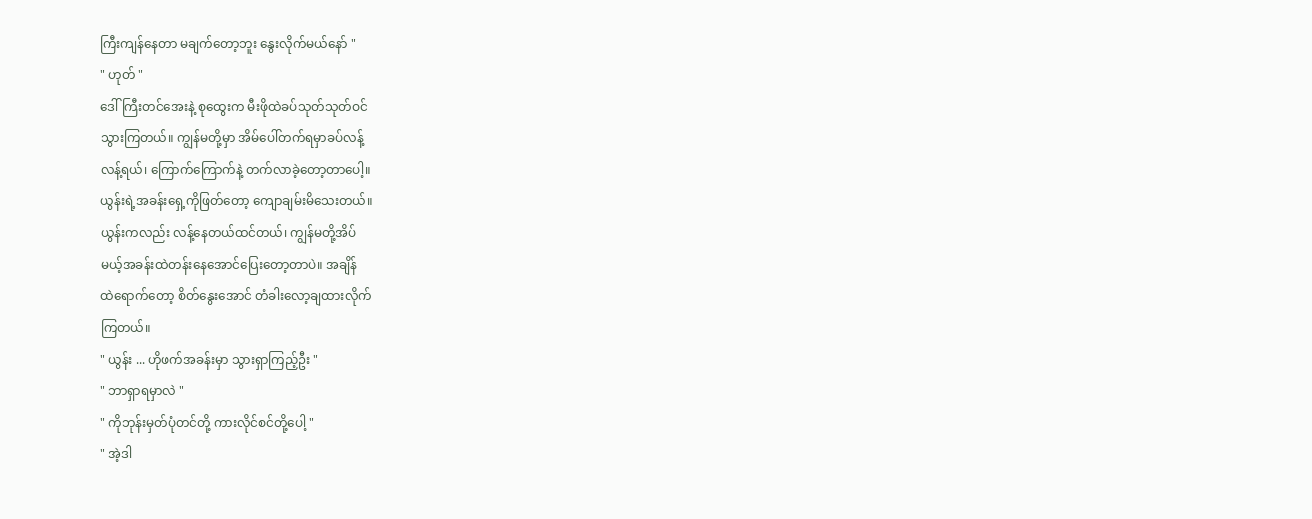ကြီးကျန်နေတာ မချက်တော့ဘူး နွေးလိုက်မယ်နော် "
" ဟုတ် "
ဒေါ်ကြီးတင်အေးနဲ့ စုထွေးက မီးဖိုထဲခပ်သုတ်သုတ်ဝင်
သွားကြတယ်။ ကျွန်မတို့မှာ အိမ်ပေါ်တက်ရမှာခပ်လန့်
လန့်ရယ်၊ ကြောက်ကြောက်နဲ့ တက်လာခဲ့တော့တာပေါ့။
ယွန်းရဲ့အခန်းရှေ့ကိုဖြတ်တော့ ကျောချမ်းမိသေးတယ်။
ယွန်းကလည်း လန့်နေတယ်ထင်တယ်၊ ကျွန်မတို့အိပ်
မယ့်အခန်းထဲတန်းနေအောင်ပြေးတော့တာပဲ။ အချိန်
ထဲရောက်တော့ စိတ်နွေးအောင် တံခါးလော့ချထားလိုက်
ကြတယ်။
" ယွန်း ... ဟိုဖက်အခန်းမှာ သွားရှာကြည့်ဦး "
" ဘာရှာရမှာလဲ "
" ကိုဘုန်းမှတ်ပုံတင်တို့ ကားလိုင်စင်တို့ပေါ့ "
" အဲ့ဒါ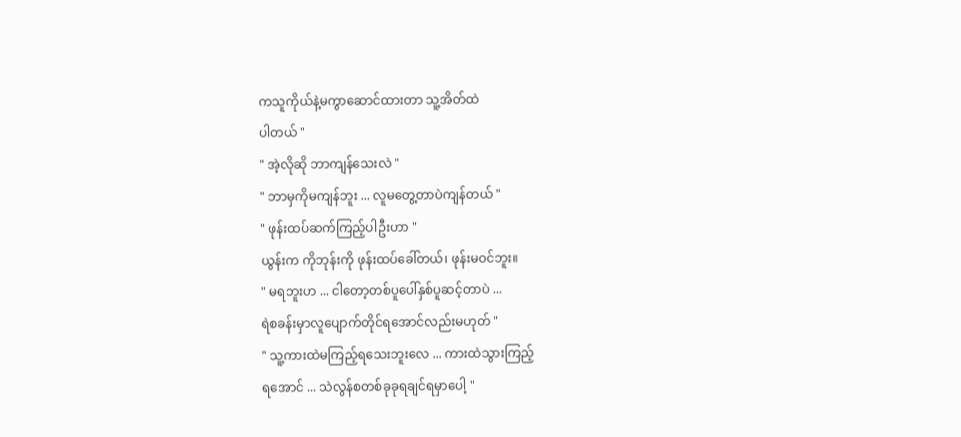ကသူကိုယ်နဲ့မကွာဆောင်ထားတာ သူ့အိတ်ထဲ
ပါတယ် "
" အဲ့လိုဆို ဘာကျန်သေးလဲ "
" ဘာမှကိုမကျန်ဘူး ... လူမတွေ့တာပဲကျန်တယ် "
" ဖုန်းထပ်ဆက်ကြည့်ပါဦးဟာ "
ယွန်းက ကိုဘုန်းကို ဖုန်းထပ်ခေါ်တယ်၊ ဖုန်းမဝင်ဘူး။
" မရဘူးဟ ... ငါတော့တစ်ပူပေါ်နှစ်ပူဆင့်တာပဲ ...
ရဲစခန်းမှာလူပျောက်တိုင်ရအောင်လည်းမဟုတ် "
" သူ့ကားထဲမကြည့်ရသေးဘူးလေ ... ကားထဲသွားကြည့်
ရအောင် ... သဲလွန်စတစ်ခုခုရချင်ရမှာပေါ့ "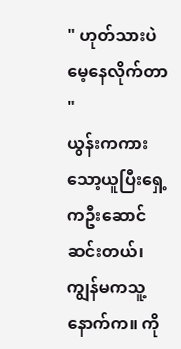" ဟုတ်သားပဲ မေ့နေလိုက်တာ "
ယွန်းကကားသော့ယူပြီးရှေ့ကဦးဆောင် ဆင်းတယ်၊ ကျွန်မကသူ့နောက်က။ ကို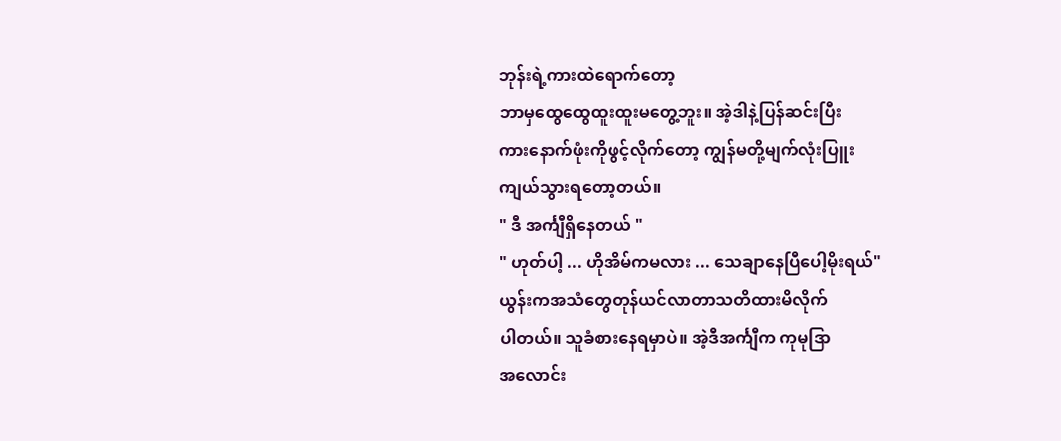ဘုန်းရဲ့ကားထဲရောက်တော့
ဘာမှထွေထွေထူးထူးမတွေ့ဘူး။ အဲ့ဒါနဲ့ပြန်ဆင်းပြီး
ကားနောက်ဖုံးကိုဖွင့်လိုက်တော့ ကျွန်မတို့မျက်လုံးပြူး
ကျယ်သွားရတော့တယ်။
" ဒီ အင်္ကျီရှိနေတယ် "
" ဟုတ်ပါ့ ... ဟိုအိမ်ကမလား ... သေချာနေပြီပေါ့မိုးရယ်"
ယွန်းကအသံတွေတုန်ယင်လာတာသတိထားမိလိုက်
ပါတယ်။ သူခံစားနေရမှာပဲ။ အဲ့ဒီအင်္ကျီက ကုမုဒြာ
အလောင်း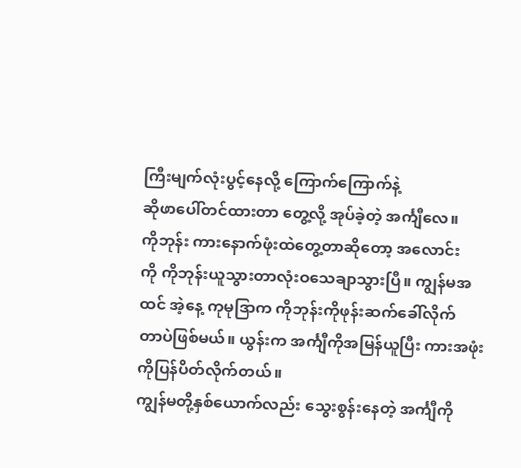ကြီးမျက်လုံးပွင့်နေလို့ ကြောက်ကြောက်နဲ့
ဆိုဖာပေါ်တင်ထားတာ တွေ့လို့ အုပ်ခဲ့တဲ့ အင်္ကျီလေ။
ကိုဘုန်း ကားနောက်ဖုံးထဲတွေ့တာဆိုတော့ အလောင်း
ကို ကိုဘုန်းယူသွားတာလုံးဝသေချာသွားပြီ။ ကျွန်မအ
ထင် အဲ့နေ့ ကုမုဒြာက ကိုဘုန်းကိုဖုန်းဆက်ခေါ်လိုက်
တာပဲဖြစ်မယ်။ ယွန်းက အင်္ကျီကိုအမြန်ယူပြီး ကားအဖုံး
ကိုပြန်ပိတ်လိုက်တယ်။
ကျွန်မတို့နှစ်ယောက်လည်း သွေးစွန်းနေတဲ့ အင်္ကျီကို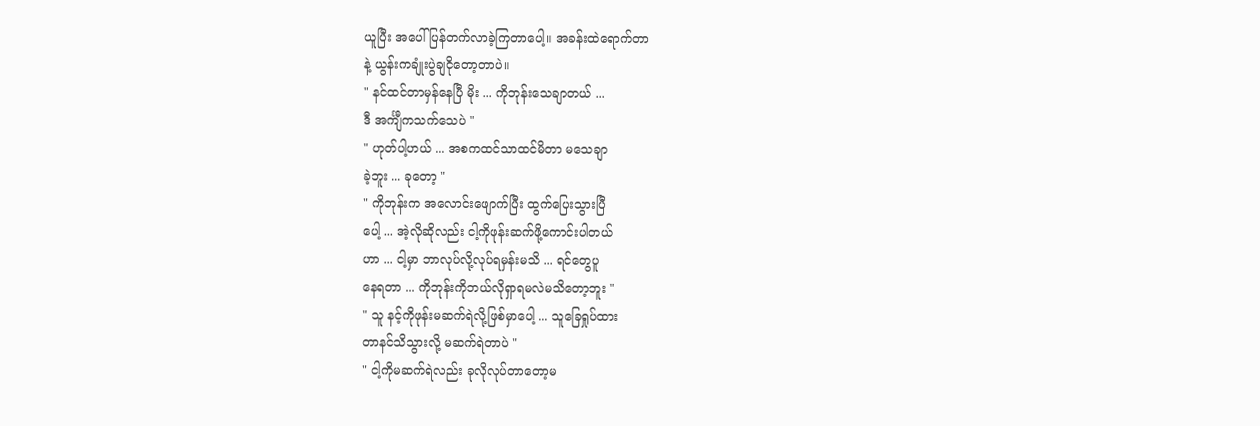ယူပြီး အပေါ်ပြန်တက်လာခဲ့ကြတာပေါ့။ အခန်းထဲရောက်တာ
နဲ့ ယွန်းကချုံးပွဲချငိုတော့တာပဲ။
" နင်ထင်တာမှန်နေပြီ မိုး ... ကိုဘုန်းသေချာတယ် ...
ဒီ အင်္ကျီကသက်သေပဲ "
" ဟုတ်ပါ့ဟယ် ... အစကထင်သာထင်မိတာ မသေချာ
ခဲ့ဘူး ... ခုတော့ "
" ကိုဘုန်းက အလောင်းဖျောက်ပြီး ထွက်ပြေးသွားပြီ
ပေါ့ ... အဲ့လိုဆိုလည်း ငါ့ကိုဖုန်းဆက်ဖို့ကောင်းပါတယ်
ဟာ ... ငါ့မှာ ဘာလုပ်လို့လုပ်ရမှန်းမသိ ... ရင်တွေပူ
နေရတာ ... ကိုဘုန်းကိုဘယ်လိုရှာရမလဲမသိတော့ဘူး "
" သူ နင့်ကိုဖုန်းမဆက်ရဲလို့ဖြစ်မှာပေါ့ ... သူခြေရှုပ်ထား
တာနင်သိသွားလို့ မဆက်ရဲတာပဲ "
" ငါ့ကိုမဆက်ရဲလည်း ခုလိုလုပ်တာတော့မ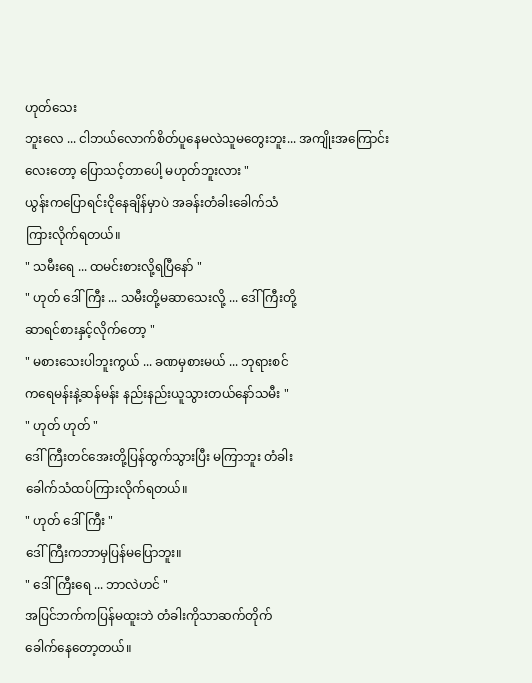ဟုတ်သေး
ဘူးလေ ... ငါဘယ်လောက်စိတ်ပူနေမလဲသူမတွေးဘူး... အကျိုးအကြောင်းလေးတော့ ပြောသင့်တာပေါ့ မဟုတ်ဘူးလား "
ယွန်းကပြောရင်းငိုနေချိန်မှာပဲ အခန်းတံခါးခေါက်သံ
ကြားလိုက်ရတယ်။
" သမီးရေ ... ထမင်းစားလို့ရပြီနော် "
" ဟုတ် ဒေါ်ကြီး ... သမီးတို့မဆာသေးလို့ ... ဒေါ်ကြီးတို့
ဆာရင်စားနှင့်လိုက်တော့ "
" မစားသေးပါဘူးကွယ် ... ခဏမှစားမယ် ... ဘုရားစင်
ကရေမန်းနဲ့ဆန်မန်း နည်းနည်းယူသွားတယ်နော်သမီး "
" ဟုတ် ဟုတ် "
ဒေါ်ကြီးတင်အေးတို့ပြန်ထွက်သွားပြီး မကြာဘူး တံခါး
ခေါက်သံထပ်ကြားလိုက်ရတယ်။
" ဟုတ် ဒေါ်ကြီး "
ဒေါ်ကြီးကဘာမှပြန်မပြောဘူး။
" ဒေါ်ကြီးရေ ... ဘာလဲဟင် "
အပြင်ဘက်ကပြန်မထူးဘဲ တံခါးကိုသာဆက်တိုက်
ခေါက်နေတော့တယ်။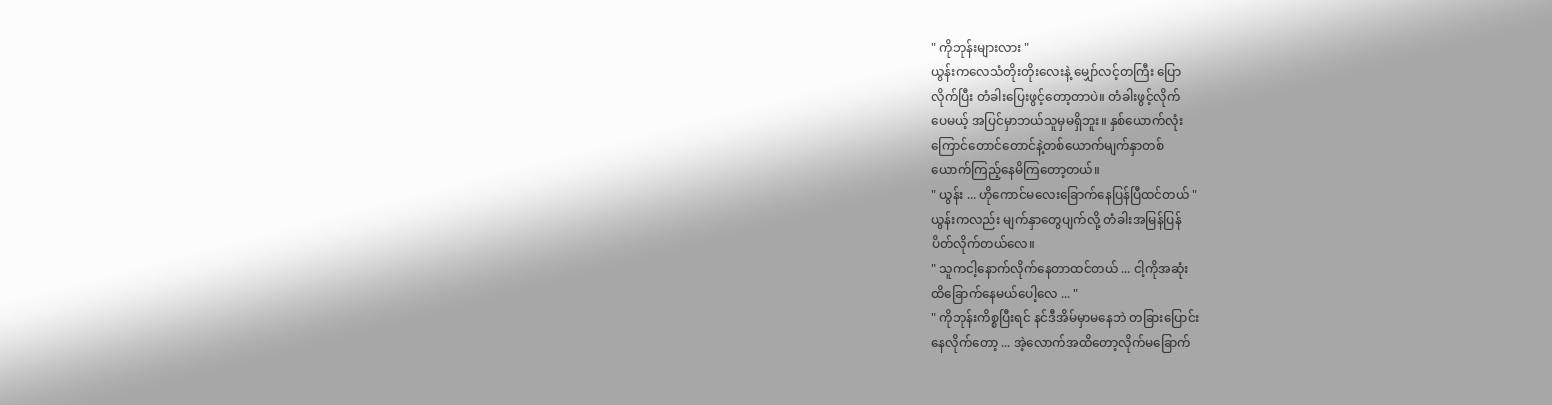" ကိုဘုန်းများလား "
ယွန်းကလေသံတိုးတိုးလေးနဲ့ မျှော်လင့်တကြီး ပြော
လိုက်ပြီး တံခါးပြေးဖွင့်တော့တာပဲ။ တံခါးဖွင့်လိုက်
ပေမယ့် အပြင်မှာဘယ်သူမှမရှိဘူး။ နှစ်ယောက်လုံး
ကြောင်တောင်တောင်နဲ့တစ်ယောက်မျက်နှာတစ်
ယောက်ကြည့်နေမိကြတော့တယ်။
" ယွန်း ... ဟိုကောင်မလေးခြောက်နေပြန်ပြီထင်တယ် "
ယွန်းကလည်း မျက်နှာတွေပျက်လို့ တံခါးအမြန်ပြန်
ပိတ်လိုက်တယ်လေ။
" သူကငါ့နောက်လိုက်နေတာထင်တယ် ... ငါ့ကိုအဆုံး
ထိခြောက်နေမယ်ပေါ့လေ ... "
" ကိုဘုန်းကိစ္စပြီးရင် နင်ဒီအိမ်မှာမနေဘဲ တခြားပြောင်း
နေလိုက်တော့ ... အဲ့လောက်အထိတော့လိုက်မခြောက်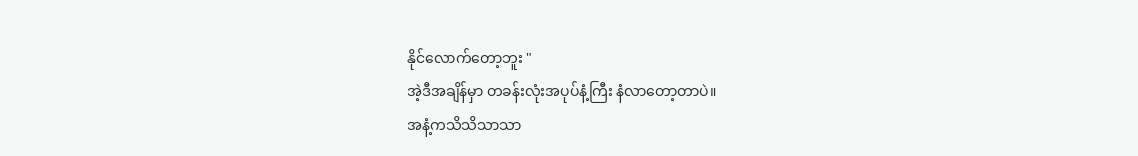နိုင်လောက်တော့ဘူး "
အဲ့ဒီအချိန်မှာ တခန်းလုံးအပုပ်နံ့ကြီး နံလာတော့တာပဲ။
အနံ့ကသိသိသာသာ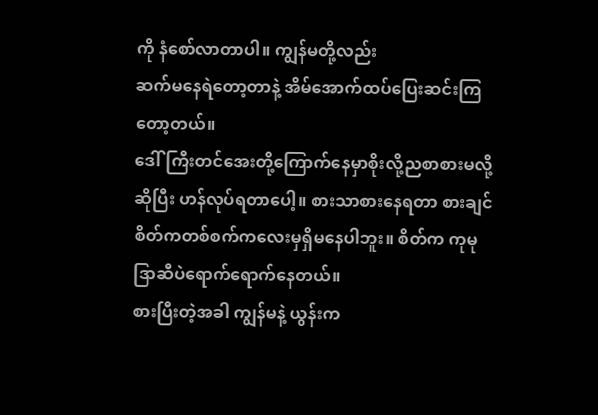ကို နံစော်လာတာပါ။ ကျွန်မတို့လည်း
ဆက်မနေရဲတော့တာနဲ့ အိမ်အောက်ထပ်ပြေးဆင်းကြ
တော့တယ်။
ဒေါ်ကြီးတင်အေးတို့ကြောက်နေမှာစိုးလို့ညစာစားမလို့
ဆိုပြီး ဟန်လုပ်ရတာပေါ့။ စားသာစားနေရတာ စားချင်
စိတ်ကတစ်စက်ကလေးမှရှိမနေပါဘူး။ စိတ်က ကုမု
ဒြာဆီပဲရောက်ရောက်နေတယ်။
စားပြီးတဲ့အခါ ကျွန်မနဲ့ ယွန်းက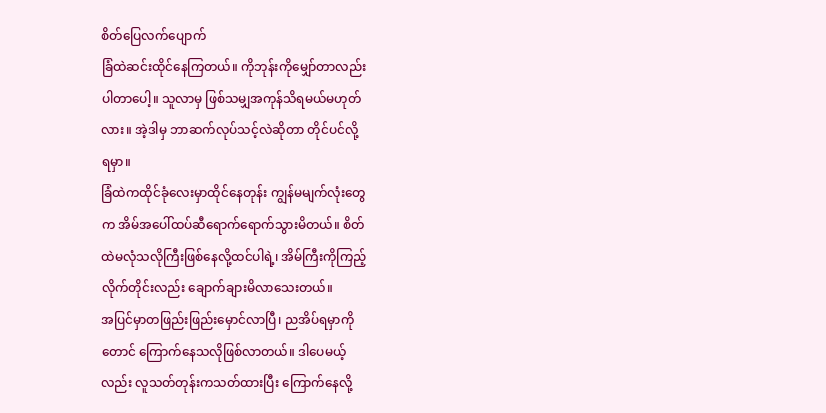စိတ်ပြေလက်ပျောက်
ခြံထဲဆင်းထိုင်နေကြတယ်။ ကိုဘုန်းကိုမျှော်တာလည်း
ပါတာပေါ့။ သူလာမှ ဖြစ်သမျှအကုန်သိရမယ်မဟုတ်
လား။ အဲ့ဒါမှ ဘာဆက်လုပ်သင့်လဲဆိုတာ တိုင်ပင်လို့
ရမှာ။
ခြံထဲကထိုင်ခုံလေးမှာထိုင်နေတုန်း ကျွန်မမျက်လုံးတွေ
က အိမ်အပေါ်ထပ်ဆီရောက်ရောက်သွားမိတယ်။ စိတ်
ထဲမလုံသလိုကြီးဖြစ်နေလို့ထင်ပါရဲ့၊ အိမ်ကြီးကိုကြည့်
လိုက်တိုင်းလည်း ချောက်ချားမိလာသေးတယ်။
အပြင်မှာတဖြည်းဖြည်းမှောင်လာပြီ၊ ညအိပ်ရမှာကို
တောင် ကြောက်နေသလိုဖြစ်လာတယ်။ ဒါပေမယ့်
လည်း လူသတ်တုန်းကသတ်ထားပြီး ကြောက်နေလို့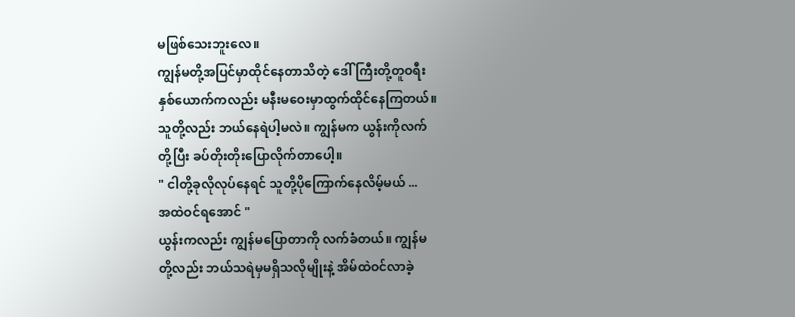မဖြစ်သေးဘူးလေ။
ကျွန်မတို့အပြင်မှာထိုင်နေတာသိတဲ့ ဒေါ်ကြီးတို့တူဝရီး
နှစ်ယောက်ကလည်း မနီးမဝေးမှာထွက်ထိုင်နေကြတယ်။
သူတို့လည်း ဘယ်နေရဲပါ့မလဲ။ ကျွန်မက ယွန်းကိုလက်
တို့ပြီး ခပ်တိုးတိုးပြောလိုက်တာပေါ့။
" ငါတို့ခုလိုလုပ်နေရင် သူတို့ပိုကြောက်နေလိမ့်မယ် ...
အထဲဝင်ရအောင် "
ယွန်းကလည်း ကျွန်မပြောတာကို လက်ခံတယ်။ ကျွန်မ
တို့လည်း ဘယ်သရဲမှမရှိသလိုမျိုးနဲ့ အိမ်ထဲဝင်လာခဲ့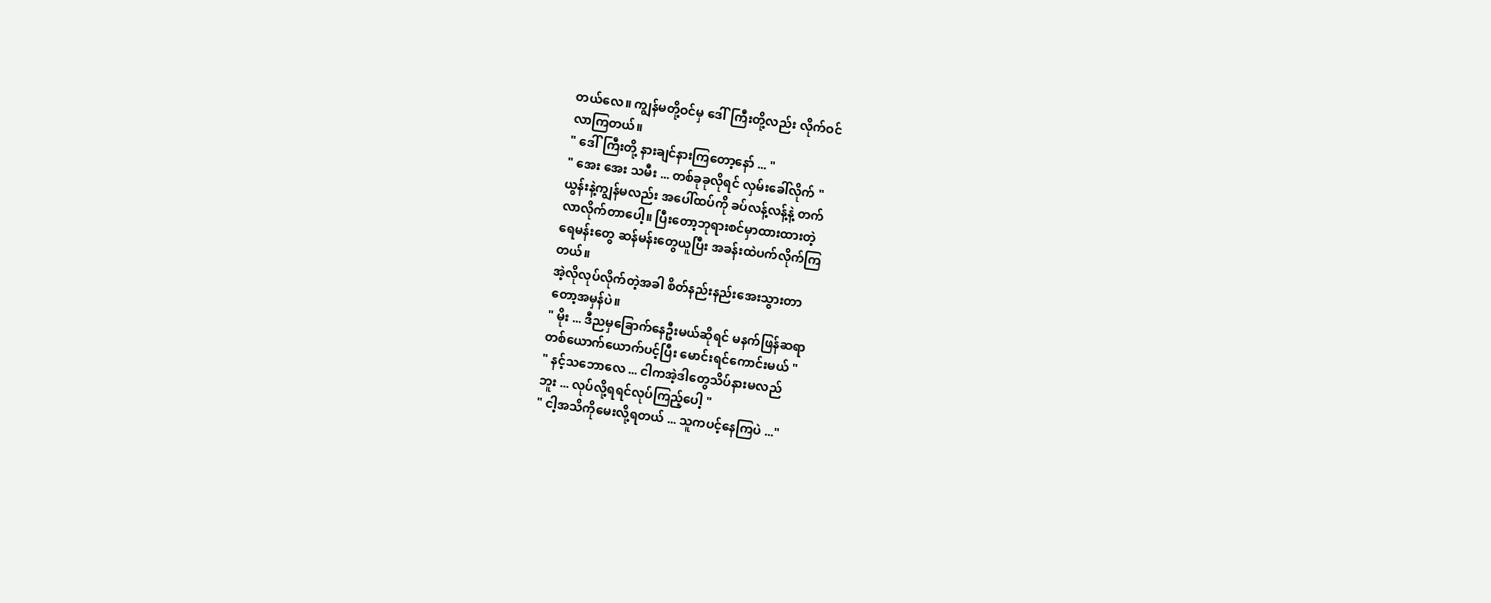တယ်လေ။ ကျွန်မတို့ဝင်မှ ဒေါ်ကြီးတို့လည်း လိုက်ဝင်
လာကြတယ်။
" ဒေါ်ကြီးတို့ နားချင်နားကြတော့နော် ... "
" အေး အေး သမီး ... တစ်ခုခုလိုရင် လှမ်းခေါ်လိုက် "
ယွန်းနဲ့ကျွန်မလည်း အပေါ်ထပ်ကို ခပ်လန့်လန့်နဲ့ တက်
လာလိုက်တာပေါ့။ ပြီးတော့ဘုရားစင်မှာထားထားတဲ့
ရေမန်းတွေ ဆန်မန်းတွေယူပြီး အခန်းထဲပက်လိုက်ကြ
တယ်။
အဲ့လိုလုပ်လိုက်တဲ့အခါ စိတ်နည်းနည်းအေးသွားတာ
တော့အမှန်ပဲ။
" မိုး ... ဒီညမှခြောက်နေဦးမယ်ဆိုရင် မနက်ဖြန်ဆရာ
တစ်ယောက်ယောက်ပင့်ပြီး မောင်းရင်ကောင်းမယ် "
" နင့်သဘောလေ ... ငါကအဲ့ဒါတွေသိပ်နားမလည်
ဘူး ... လုပ်လို့ရရင်လုပ်ကြည့်ပေါ့ "
" ငါ့အသိကိုမေးလို့ရတယ် ... သူကပင့်နေကြပဲ ..."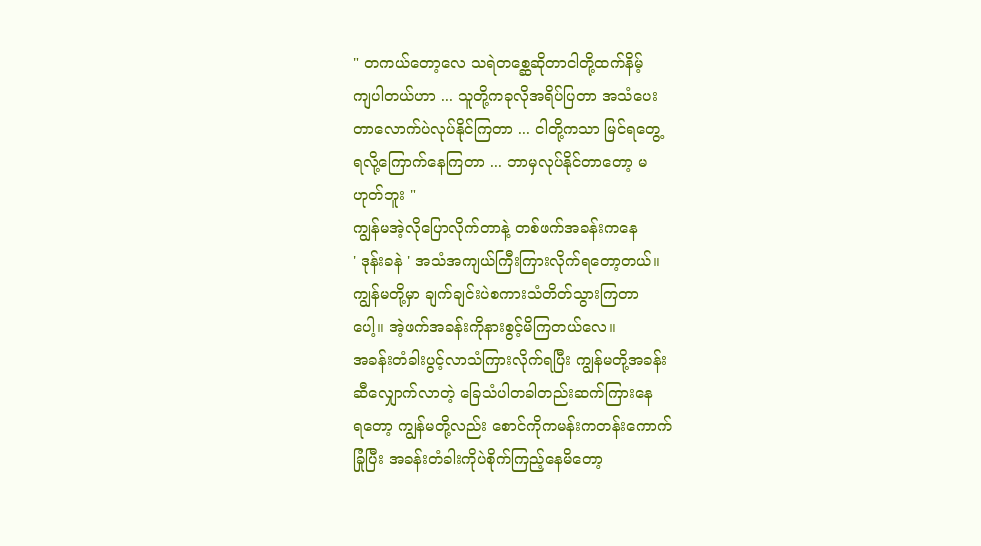" တကယ်တော့လေ သရဲတစ္ဆေဆိုတာငါတို့ထက်နိမ့်
ကျပါတယ်ဟာ ... သူတို့ကခုလိုအရိပ်ပြတာ အသံပေး
တာလောက်ပဲလုပ်နိုင်ကြတာ ... ငါတို့ကသာ မြင်ရတွေ့
ရလို့ကြောက်နေကြတာ ... ဘာမှလုပ်နိုင်တာတော့ မ
ဟုတ်ဘူး "
ကျွန်မအဲ့လိုပြောလိုက်တာနဲ့ တစ်ဖက်အခန်းကနေ
' ဒုန်းခနဲ ' အသံအကျယ်ကြီးကြားလိုက်ရတော့တယ်။
ကျွန်မတို့မှာ ချက်ချင်းပဲစကားသံတိတ်သွားကြတာ
ပေါ့။ အဲ့ဖက်အခန်းကိုနားစွင့်မိကြတယ်လေ။
အခန်းတံခါးပွင့်လာသံကြားလိုက်ရပြီး ကျွန်မတို့အခန်း
ဆီလျှောက်လာတဲ့ ခြေသံပါတခါတည်းဆက်ကြားနေ
ရတော့ ကျွန်မတို့လည်း စောင်ကိုကမန်းကတန်းကောက်
ခြုံပြီး အခန်းတံခါးကိုပဲစိုက်ကြည့်နေမိတော့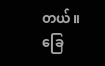တယ်။
ခြေ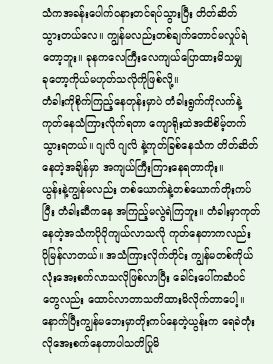သံကအခန်းပေါက်ဝနားတင်ရပ်သွားပြီး တိတ်ဆိတ်
သွားတယ်လေ။ ကျွန်မလည်းတစ်ချက်တောင်မလှုပ်ရဲ
တော့ဘူး။ ခုနကလေကြီးလေကျယ်ပြောထားမိသမျှ
ခုတော့ကိုယ်မဟုတ်သလိုကိုဖြစ်လို့။
တံခါးကိုစိုက်ကြည့်နေတုန်းမှာပဲ တံခါးရွက်ကိုလက်နဲ့
ကုတ်နေသံကြားလိုက်ရတာ ကျောရိုးထဲအထိစိမ့်တက်
သွားရတယ်။ ဂျလိ ဂျလိ နဲ့ကုတ်ခြစ်နေသံက တိတ်ဆိတ်
နေတဲ့အချိန်မှာ အကျယ်ကြီးကြားနေရတာကိုး။
ယွန်းနဲ့ကျွန်မလည်း တစ်ယောက်နဲ့တစ်ယောက်တိုးကပ်
ပြီး တံခါးဆီကနေ အကြည့်မလွဲရဲကြဘူး။ တံခါးမှာကုတ်
နေတဲ့အသံကပိုပိုကျယ်လာသလို ကုတ်နေတာကလည်း
ပိုမြန်လာတယ်။ အသံကြားလိုက်တိုင်း ကျွန်မတစ်ကိုယ်
လုံးအေးစက်လာသလိုဖြစ်လာပြီး ခေါင်းပေါ်ကဆံပင်
တွေလည်း ထောင်လာတာသတိထားမိလိုက်တာပေါ့။
နောက်ပြီးကျွန်မဘေးမှာတိုးကပ်နေတဲ့ယွန်းက ရေခဲတုံး
လိုအေးစက်နေတာပါသတိပြုမိ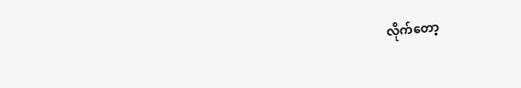လိုက်တော့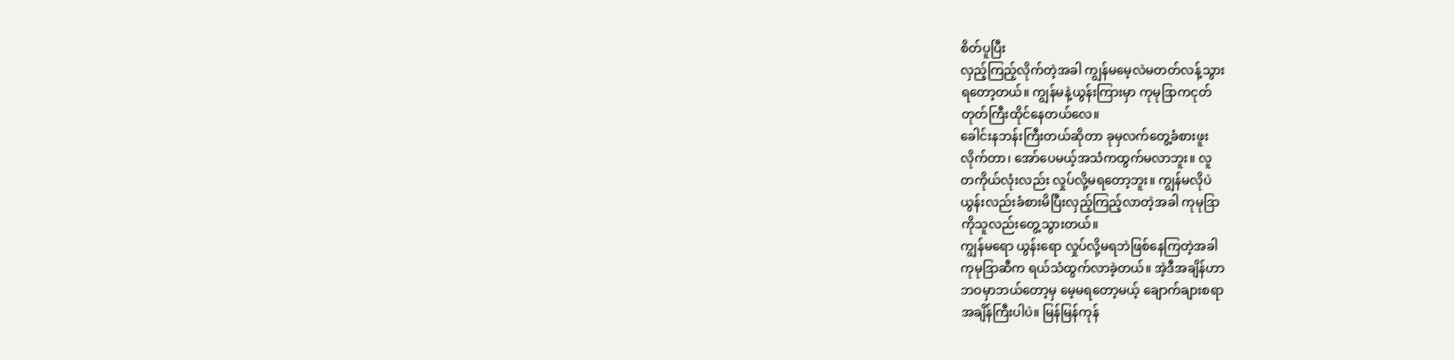စိတ်ပူပြီး
လှည့်ကြည့်လိုက်တဲ့အခါ ကျွန်မမေ့လဲမတတ်လန့်သွား
ရတော့တယ်။ ကျွန်မနဲ့ယွန်းကြားမှာ ကုမုဒြာကငုတ်
တုတ်ကြီးထိုင်နေတယ်လေ။
ခေါင်းနဘန်းကြီးတယ်ဆိုတာ ခုမှလက်တွေ့ခံစားဖူး
လိုက်တာ၊ အော်ပေမယ့်အသံကထွက်မလာဘူး။ လူ
တကိုယ်လုံးလည်း လှုပ်လို့မရတော့ဘူး။ ကျွန်မလိုပဲ
ယွန်းလည်းခံစားမိပြီးလှည့်ကြည့်လာတဲ့အခါ ကုမုဒြာ
ကိုသူလည်းတွေ့သွားတယ်။
ကျွန်မရော ယွန်းရော လှုပ်လို့မရဘဲဖြစ်နေကြတဲ့အခါ
ကုမုဒြာဆီက ရယ်သံထွက်လာခဲ့တယ်။ အဲ့ဒီအချိန်ဟာ
ဘဝမှာဘယ်တော့မှ မေ့မရတော့မယ့် ချောက်ချားစရာ
အချိန်ကြီးပါပဲ။ မြန်မြန်ကုန်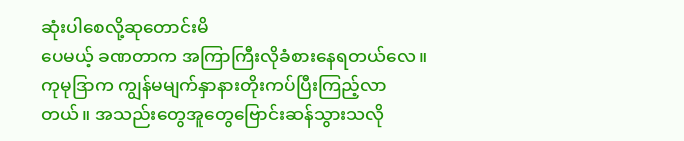ဆုံးပါစေလို့ဆုတောင်းမိ
ပေမယ့် ခဏတာက အကြာကြီးလိုခံစားနေရတယ်လေ။
ကုမုဒြာက ကျွန်မမျက်နှာနားတိုးကပ်ပြီးကြည့်လာ
တယ်။ အသည်းတွေအူတွေဗြောင်းဆန်သွားသလို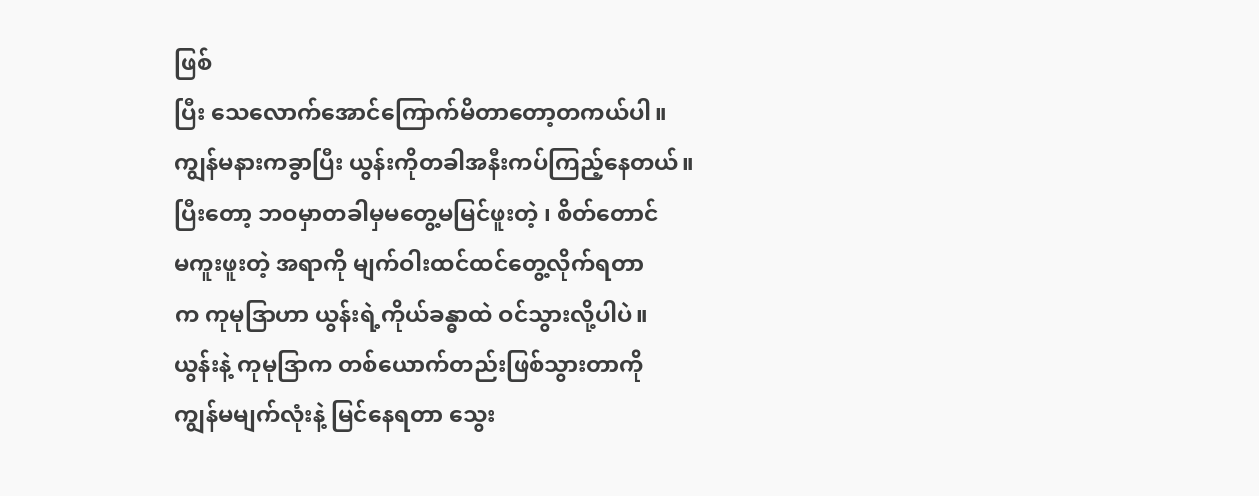ဖြစ်
ပြီး သေလောက်အောင်ကြောက်မိတာတော့တကယ်ပါ။
ကျွန်မနားကခွာပြီး ယွန်းကိုတခါအနီးကပ်ကြည့်နေတယ်။
ပြီးတော့ ဘဝမှာတခါမှမတွေ့မမြင်ဖူးတဲ့ ၊ စိတ်တောင်
မကူးဖူးတဲ့ အရာကို မျက်ဝါးထင်ထင်တွေ့လိုက်ရတာ
က ကုမုဒြာဟာ ယွန်းရဲ့ကိုယ်ခန္ဓာထဲ ဝင်သွားလို့ပါပဲ။
ယွန်းနဲ့ ကုမုဒြာက တစ်ယောက်တည်းဖြစ်သွားတာကို
ကျွန်မမျက်လုံးနဲ့ မြင်နေရတာ သွေး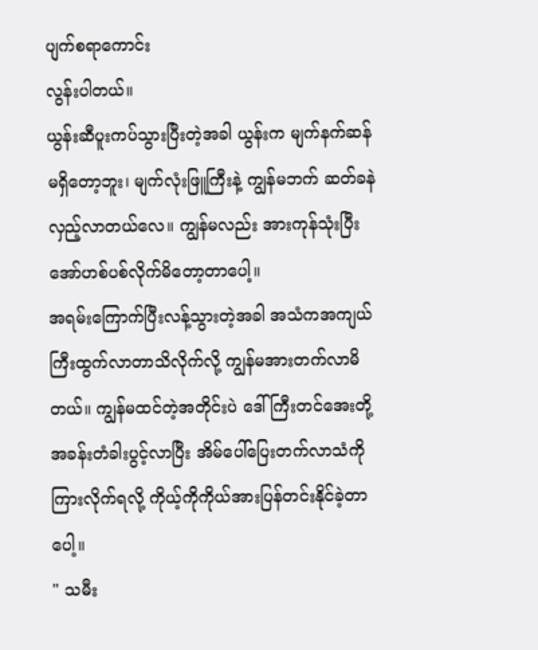ပျက်စရာကောင်း
လွန်းပါတယ်။
ယွန်းဆီပူးကပ်သွားပြီးတဲ့အခါ ယွန်းက မျက်နက်ဆန်
မရှိတော့ဘူး၊ မျက်လုံးဖြူကြီးနဲ့ ကျွန်မဘက် ဆတ်ခနဲ
လှည့်လာတယ်လေ။ ကျွန်မလည်း အားကုန်သုံးပြီး
အော်ဟစ်ပစ်လိုက်မိတော့တာပေါ့။
အရမ်းကြောက်ပြီးလန့်သွားတဲ့အခါ အသံကအကျယ်
ကြီးထွက်လာတာသိလိုက်လို့ ကျွန်မအားတက်လာမိ
တယ်။ ကျွန်မထင်တဲ့အတိုင်းပဲ ဒေါ်ကြီးတင်အေးတို့
အခန်းတံခါးပွင့်လာပြီး အိမ်ပေါ်ပြေးတက်လာသံကို
ကြားလိုက်ရလို့ ကိုယ့်ကိုကိုယ်အားပြန်တင်းနိုင်ခဲ့တာ
ပေါ့။
" သမီး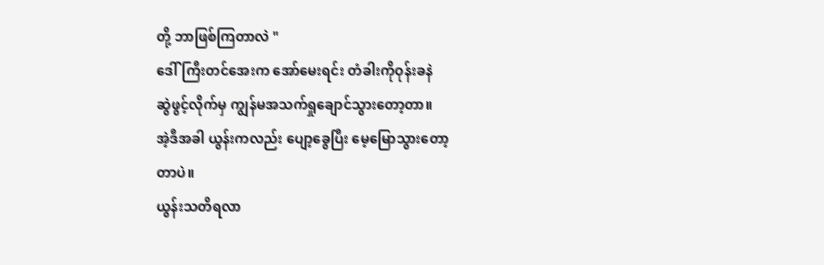တို့ ဘာဖြစ်ကြတာလဲ "
ဒေါ်ကြီးတင်အေးက အော်မေးရင်း တံခါးကိုဝုန်းခနဲ
ဆွဲဖွင့်လိုက်မှ ကျွန်မအသက်ရှုချောင်သွားတော့တာ။
အဲ့ဒီအခါ ယွန်းကလည်း ပျော့ခွေပြီး မေ့မြောသွားတော့
တာပဲ။
ယွန်းသတိရလာ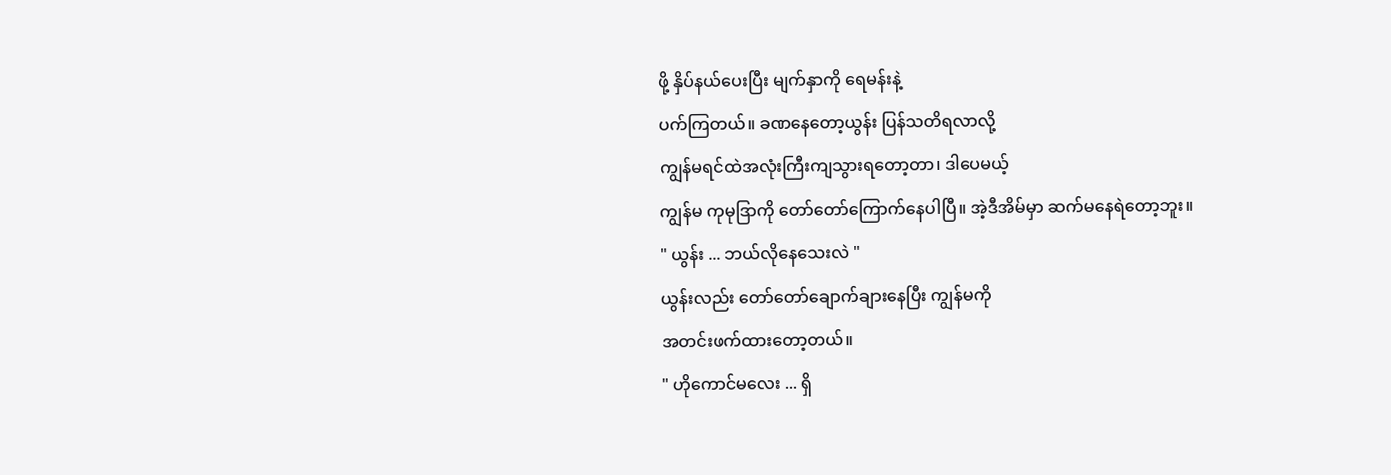ဖို့ နှိပ်နယ်ပေးပြီး မျက်နှာကို ရေမန်းနဲ့
ပက်ကြတယ်။ ခဏနေတော့ယွန်း ပြန်သတိရလာလို့
ကျွန်မရင်ထဲအလုံးကြီးကျသွားရတော့တာ၊ ဒါပေမယ့်
ကျွန်မ ကုမုဒြာကို တော်တော်ကြောက်နေပါပြီ။ အဲ့ဒီအိမ်မှာ ဆက်မနေရဲတော့ဘူး။
" ယွန်း ... ဘယ်လိုနေသေးလဲ "
ယွန်းလည်း တော်တော်ချောက်ချားနေပြီး ကျွန်မကို
အတင်းဖက်ထားတော့တယ်။
" ဟိုကောင်မလေး ... ရှိ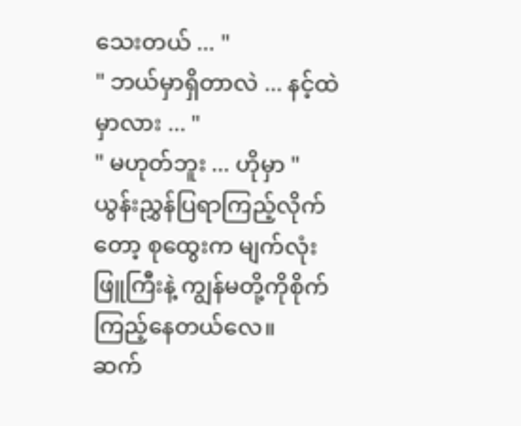သေးတယ် ... "
" ဘယ်မှာရှိတာလဲ ... နင့်ထဲမှာလား ... "
" မဟုတ်ဘူး ... ဟိုမှာ "
ယွန်းညွှန်ပြရာကြည့်လိုက်တော့ စုထွေးက မျက်လုံး
ဖြူကြီးနဲ့ ကျွန်မတို့ကိုစိုက်ကြည့်နေတယ်လေ။
ဆက်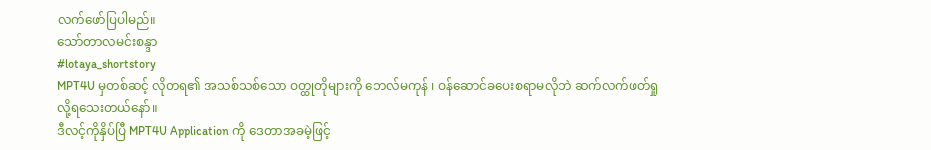လက်ဖော်ပြပါမည်။
သော်တာလမင်းစန္ဒာ
#lotaya_shortstory
MPT4U မှတစ်ဆင့် လိုတရ၏ အသစ်သစ်သော ဝတ္ထုတိုများကို ဘေလ်မကုန် ၊ ဝန်ဆောင်ခပေးစရာမလိုဘဲ ဆက်လက်ဖတ်ရှုလို့ရသေးတယ်နော်။
ဒီလင့်ကိုနှိပ်ပြီ MPT4U Application ကို ဒေတာအခမဲ့ဖြင့်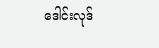ဒေါင်းလုဒ်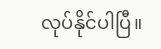လုပ်နိုင်ပါပြီ။